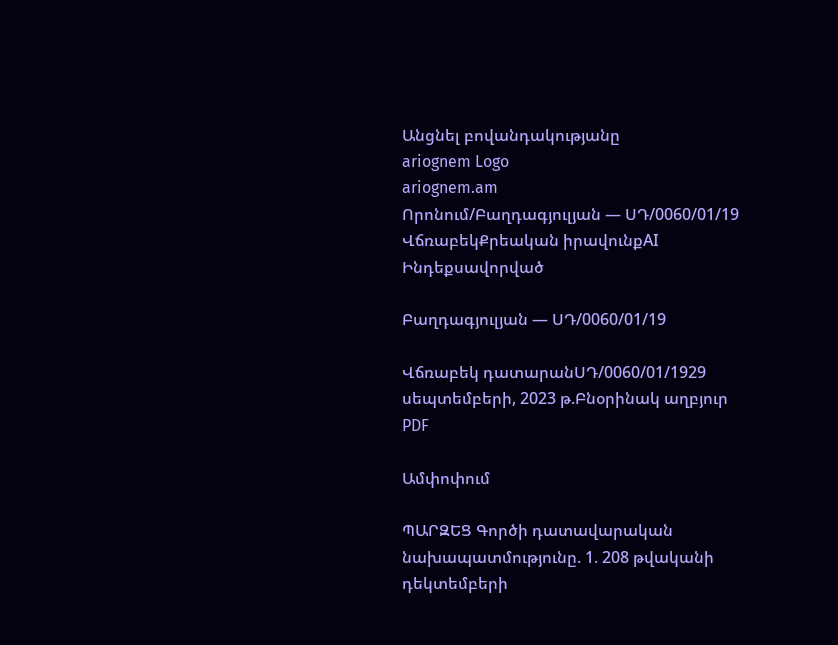Անցնել բովանդակությանը
ariognem Logo
ariognem.am
Որոնում/Բաղդագյուլյան — ՍԴ/0060/01/19
ՎճռաբեկՔրեական իրավունքAI Ինդեքսավորված

Բաղդագյուլյան — ՍԴ/0060/01/19

Վճռաբեկ դատարանՍԴ/0060/01/1929 սեպտեմբերի, 2023 թ.Բնօրինակ աղբյուր
PDF

Ամփոփում

ՊԱՐԶԵՑ Գործի դատավարական նախապատմությունը. 1. 208 թվականի դեկտեմբերի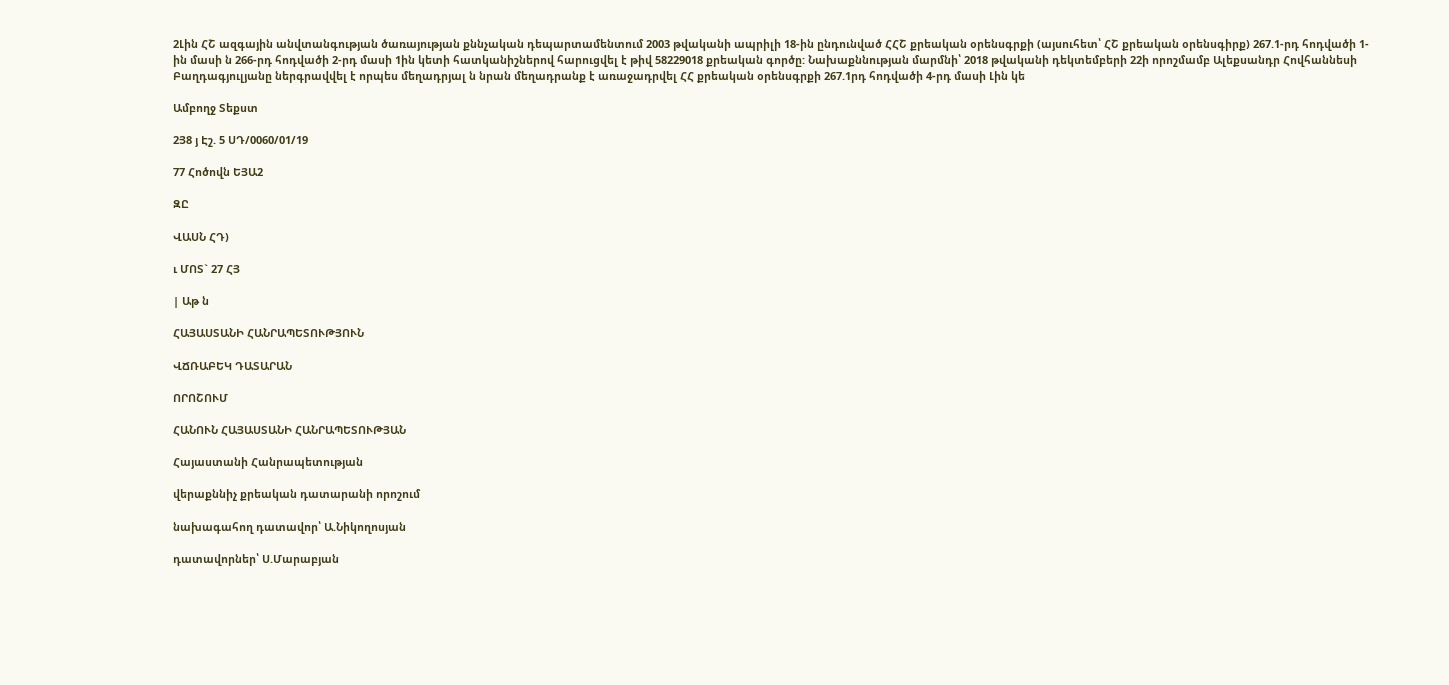2Լին ՀՇ ազգային անվտանգության ծառայության քննչական դեպարտամենտում 2003 թվականի ապրիլի 18-ին ընդունված ՀՀՇ քրեական օրենսգրքի (այսուհետ՝ ՀՇ քրեական օրենսգիրք) 267.1-րդ հոդվածի 1-ին մասի ն 266-րդ հոդվածի 2-րդ մասի 1ին կետի հատկանիշներով հարուցվել է թիվ 58229018 քրեական գործը: Նախաքննության մարմնի՝ 2018 թվականի դեկտեմբերի 22ի որոշմամբ Ալեքսանդր Հովհաննեսի Բաղդագյուլյանը ներգրավվել է որպես մեղադրյալ ն նրան մեղադրանք է առաջադրվել ՀՀ քրեական օրենսգրքի 267.1րդ հոդվածի 4-րդ մասի Լին կե

Ամբողջ Տեքստ

2Յ8 յ Էշ. 5 ՍԴ/0060/01/19

77 Հոծովն ԵՅԱ2

ԶԸ

ՎԱՍՆ ՀԴ)

ւ ՄՈՏ` 27 ՀՅ

| Աթ ն

ՀԱՅԱՍՏԱՆԻ ՀԱՆՐԱՊԵՏՈՒԹՅՈՒՆ

ՎՃՌԱԲԵԿ ԴԱՏԱՐԱՆ

ՈՐՈՇՈՒՄ

ՀԱՆՈՒՆ ՀԱՅԱՍՏԱՆԻ ՀԱՆՐԱՊԵՏՈՒԹՅԱՆ

Հայաստանի Հանրապետության

վերաքննիչ քրեական դատարանի որոշում

նախագահող դատավոր՝ Ա.Նիկողոսյան

դատավորներ՝ Ս.Մարաբյան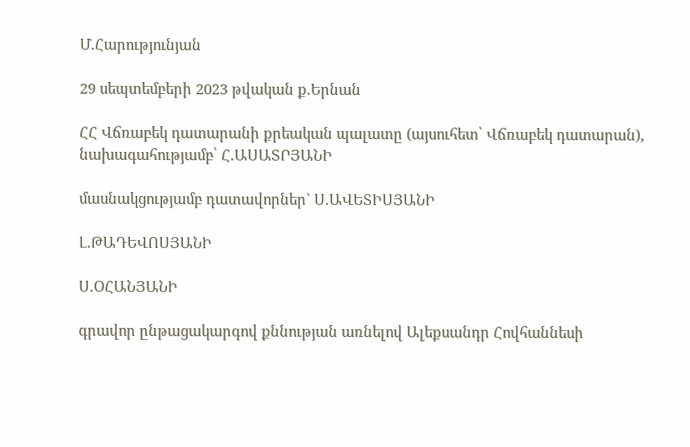Մ.Հարությունյան

29 սեպտեմբերի 2023 թվական ք.Երնան

ՀՀ Վճռաբեկ դատարանի քրեական պալատը (այսուհետ՝ Վճռաբեկ դատարան), նախագահությամբ՝ Հ.ԱՍԱՏՐՅԱՆԻ

մասնակցությամբ դատավորներ` Ս.ԱՎԵՏԻՍՅԱՆԻ

Լ.ԹԱԴԵՎՈՍՅԱՆԻ

Ս.ՕՀԱՆՅԱՆԻ

գրավոր ընթացակարգով քննության առնելով Ալեքսանդր Հովհաննեսի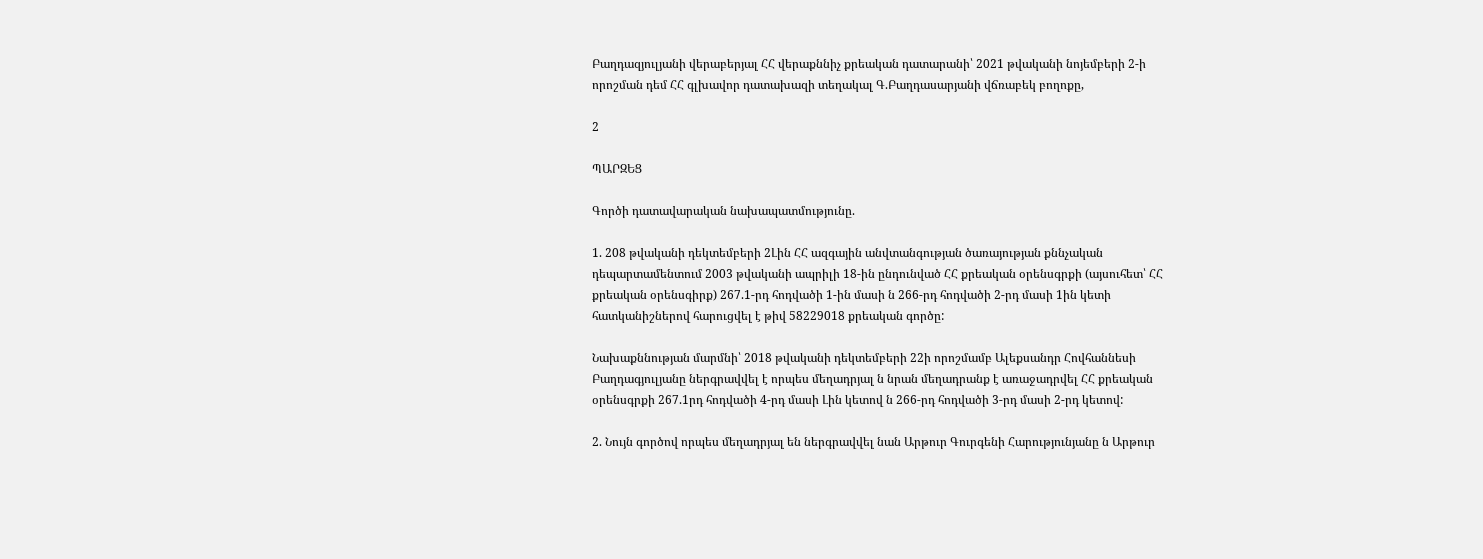Բաղդազյուլյանի վերաբերյալ ՀՀ վերաքննիչ քրեական դատարանի՝ 2021 թվականի նոյեմբերի 2-ի որոշման դեմ ՀՀ գլխավոր դատախազի տեղակալ Գ.Բաղդասարյանի վճռաբեկ բողոքը,

2

ՊԱՐԶԵՑ

Գործի դատավարական նախապատմությունը.

1. 208 թվականի դեկտեմբերի 2Լին ՀՀ ազգային անվտանգության ծառայության քննչական դեպարտամենտում 2003 թվականի ապրիլի 18-ին ընդունված ՀՀ քրեական օրենսգրքի (այսուհետ՝ ՀՀ քրեական օրենսգիրք) 267.1-րդ հոդվածի 1-ին մասի ն 266-րդ հոդվածի 2-րդ մասի 1ին կետի հատկանիշներով հարուցվել է թիվ 58229018 քրեական գործը:

Նախաքննության մարմնի՝ 2018 թվականի դեկտեմբերի 22ի որոշմամբ Ալեքսանդր Հովհաննեսի Բաղդագյուլյանը ներգրավվել է որպես մեղադրյալ ն նրան մեղադրանք է առաջադրվել ՀՀ քրեական օրենսգրքի 267.1րդ հոդվածի 4-րդ մասի Լին կետով ն 266-րդ հոդվածի 3-րդ մասի 2-րդ կետով:

2. Նույն գործով որպես մեղադրյալ են ներգրավվել նան Արթուր Գուրգենի Հարությունյանը ն Արթուր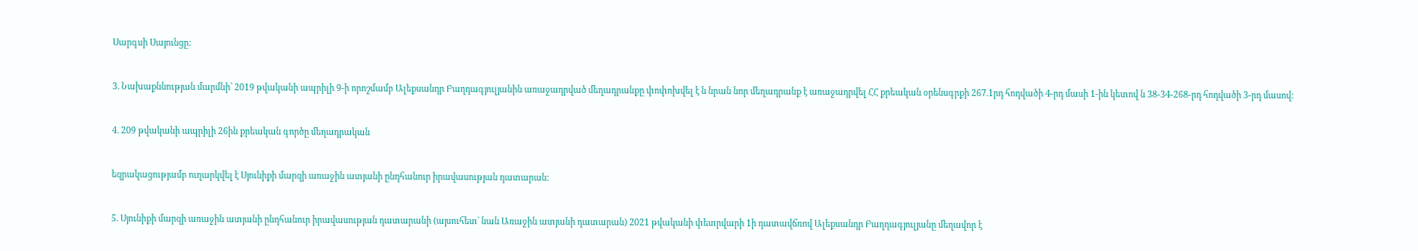Սարգսի Սայունցը:

3. Նախաքննության մարմնի՝ 2019 թվականի ապրիլի 9-ի որոշմամբ Ալեքսանդր Բաղդագյուլյանին առաջադրված մեղադրանքը փոփոխվել է ն նրան նոր մեղադրանք է առաջադրվել ՀՀ քրեական օրենսգրքի 267.1րդ հոդվածի 4-րդ մասի 1-ին կետով ն 38-34-268-րդ հոդվածի 3-րդ մասով:

4. 209 թվականի ապրիլի 26ին քրեական գործը մեղադրական

եզրակացությամբ ուղարկվել է Սյունիքի մարզի առաջին ատյանի ընդհանուր իրավասության դատարան:

5. Սյունիքի մարզի առաջին ատյանի ընդհանուր իրավասության դատարանի (այսուհետ` նան Առաջին ատյանի դատարան) 2021 թվականի փետրվարի 1ի դատավճռով Ալեքսանդր Բաղդագյուլյանը մեղավոր է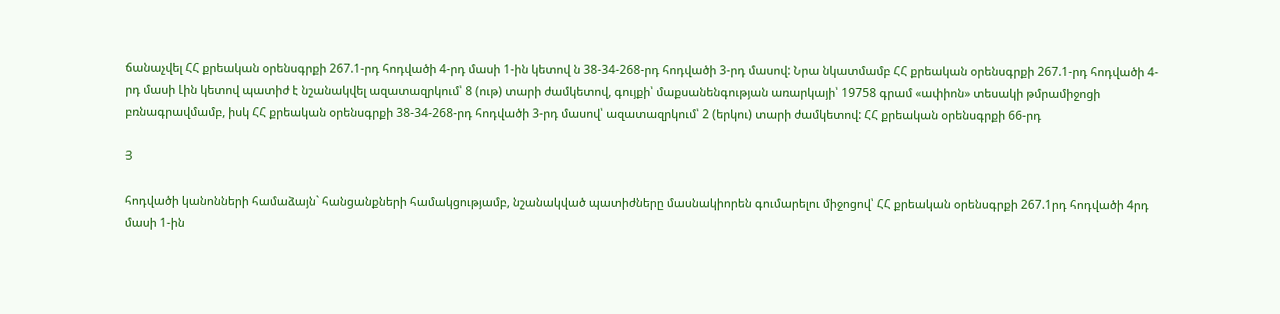ճանաչվել ՀՀ քրեական օրենսգրքի 267.1-րդ հոդվածի 4-րդ մասի 1-ին կետով ն 38-34-268-րդ հոդվածի 3-րդ մասով: Նրա նկատմամբ ՀՀ քրեական օրենսգրքի 267.1-րդ հոդվածի 4-րդ մասի Լին կետով պատիժ է նշանակվել ազատազրկում՝ 8 (ութ) տարի ժամկետով, գույքի՝ մաքսանենգության առարկայի՝ 19758 գրամ «ափիոն» տեսակի թմրամիջոցի բռնագրավմամբ, իսկ ՀՀ քրեական օրենսգրքի 38-34-268-րդ հոդվածի 3-րդ մասով՝ ազատազրկում՝ 2 (երկու) տարի ժամկետով: ՀՀ քրեական օրենսգրքի 66-րդ

Յ

հոդվածի կանոնների համաձայն` հանցանքների համակցությամբ, նշանակված պատիժները մասնակիորեն գումարելու միջոցով՝ ՀՀ քրեական օրենսգրքի 267.1րդ հոդվածի 4րդ մասի 1-ին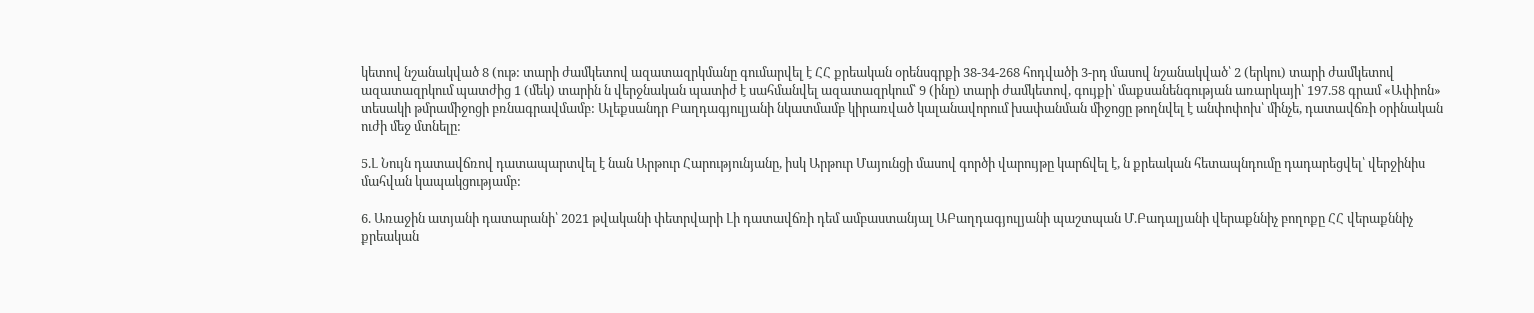կետով նշանակված 8 (ութ: տարի ժամկետով ազատազրկմանը գումարվել է ՀՀ քրեական օրենսգրքի 38-34-268 հոդվածի 3-րդ մասով նշանակված՝ 2 (երկու) տարի ժամկետով ազատազրկում պատժից 1 (մեկ) տարին ն վերջնական պատիժ է սահմանվել ազատազրկում՝ 9 (ինը) տարի ժամկետով, գույքի՝ մաքսանենգության առարկայի՝ 197.58 գրամ «Ափիոն» տեսակի թմրամիջոցի բռնագրավմամբ: Ալեքսանդր Բաղդագյուլյանի նկատմամբ կիրառված կալանավորում խափանման միջոցը թողնվել է անփոփոխ՝ մինչե, դատավճռի օրինական ուժի մեջ մտնելը:

5.Լ Նույն դատավճռով դատապարտվել է նան Արթուր Հարությունյանը, իսկ Արթուր Մայունցի մասով գործի վարույթը կարճվել է, ն քրեական հետապնդումը դադարեցվել՝ վերջինիս մահվան կապակցությամբ:

6. Առաջին ատյանի դատարանի՝ 2021 թվականի փետրվարի Լի դատավճռի դեմ ամբաստանյալ ԱԲաղդագյուլյանի պաշտպան Մ.Բադալյանի վերաքննիչ բողոքը ՀՀ վերաքննիչ քրեական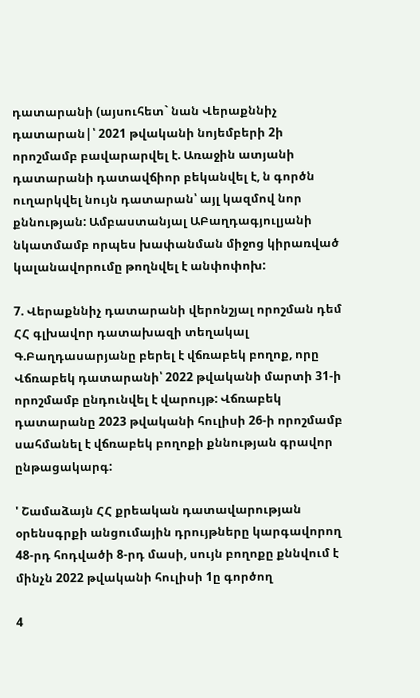դատարանի (այսուհետ` նան Վերաքննիչ դատարան|՝ 2021 թվականի նոյեմբերի 2ի որոշմամբ բավարարվել է. Առաջին ատյանի դատարանի դատավճիոր բեկանվել է, ն գործն ուղարկվել նույն դատարան՝ այլ կազմով նոր քննության: Ամբաստանյալ ԱԲաղդագյուլյանի նկատմամբ որպես խափանման միջոց կիրառված կալանավորումը թողնվել է անփոփոխ:

7. Վերաքննիչ դատարանի վերոնշյալ որոշման դեմ ՀՀ գլխավոր դատախազի տեղակալ Գ.Բաղդասարյանը բերել է վճռաբեկ բողոք, որը Վճռաբեկ դատարանի՝ 2022 թվականի մարտի 31-ի որոշմամբ ընդունվել է վարույթ: Վճռաբեկ դատարանը 2023 թվականի հուլիսի 26-ի որոշմամբ սահմանել է վճռաբեկ բողոքի քննության գրավոր ընթացակարգ:

' Շամաձայն ՀՀ քրեական դատավարության օրենսգրքի անցումային դրույթները կարգավորող 48-րդ հոդվածի 8-րդ մասի, սույն բողոքը քննվում է մինչն 2022 թվականի հուլիսի 1ը գործող

4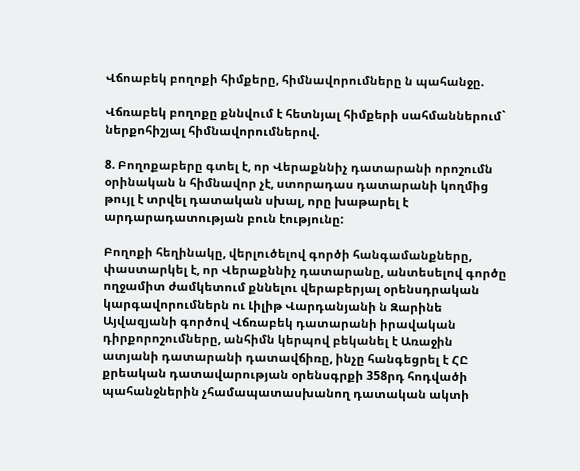Վճոաբեկ բողոքի հիմքերը, հիմնավորումները ն պահանջը.

Վճռաբեկ բողոքը քննվում է հետնյալ հիմքերի սահմաններում` ներքոհիշյալ հիմնավորումներով.

8. Բողոքաբերը գտել է, որ Վերաքննիչ դատարանի որոշումն օրինական ն հիմնավոր չէ, ստորադաս դատարանի կողմից թույլ է տրվել դատական սխալ, որը խաթարել է արդարադատության բուն էությունը:

Բողոքի հեղինակը, վերլուծելով գործի հանգամանքները, փաստարկել է, որ Վերաքննիչ դատարանը, անտեսելով գործը ողջամիտ ժամկետում քննելու վերաբերյալ օրենսդրական կարգավորումներն ու Լիլիթ Վարդանյանի ն Զարինե Այվազյանի գործով Վճռաբեկ դատարանի իրավական դիրքորոշումները, անհիմն կերպով բեկանել է Առաջին ատյանի դատարանի դատավճիռը, ինչը հանգեցրել է ՀԸ քրեական դատավարության օրենսգրքի 358րդ հոդվածի պահանջներին չհամապատասխանող դատական ակտի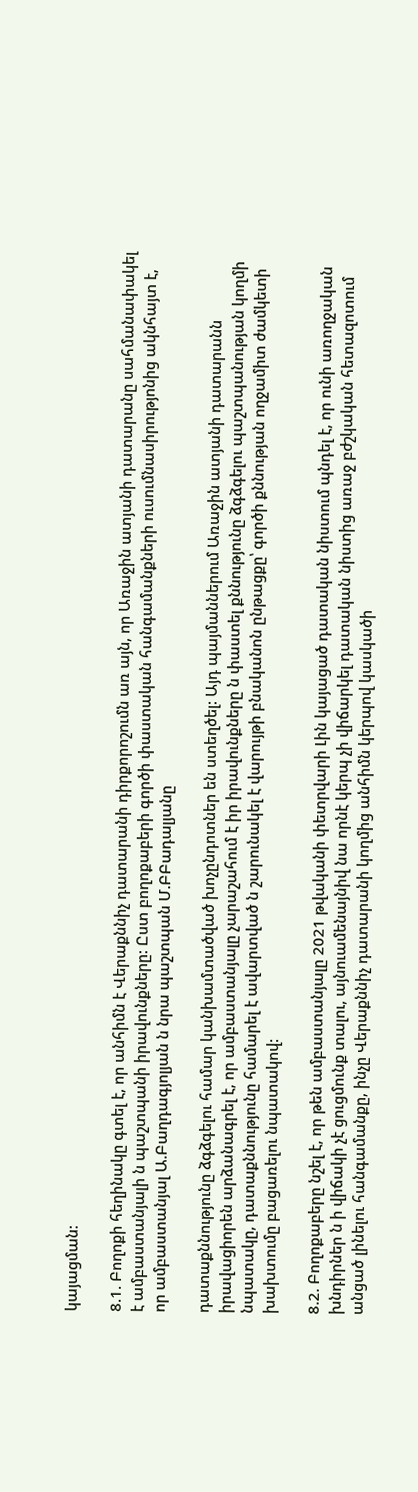կայացման:

8.1. Բողոքի հեղինակը գտել է, որ անհիմն է Վերաքննիչ դատարանի դիրքորոշումն առ այն, որ Առաջին ատյանի դատարանը սահմանափակել է ամբաստանյալի ն պաշտպանի իրավունքները: Ըստ բողոքաբերի գործի փաստական հանգամանքների ուսումնասիրությոնից ակնհայտ է, որ ամբաստանյալ Ա.Բաղդագյոլյան ն նրա պաշտպան Մ.ԲԲադալյանը

դատաքննությունը ձգձգելու համար կանխամտածված խոչընդոտներ են ստեղծել: Այդ պայմաններում Առաջին ատյանի դատարանն իրավացիորեն արձանագրել է, որ ամբաստանյալը չարաշահում է իր իրավունքները ն փաստել քննությունը ձգձգելու պաշտպանության կողմի նպատակը, դատաքննությունը համարել է ավարտված ն շարունակել է վարույթի բնականոն ընթացքը՝ գործի քննության ողջամիտ ժամկետի խախտումը բացառելու նպատակով:

8.2. Բողոքաբերը նշել է, որ թեն ամբաստանյալը 2021 թվականի փետրվարի Լին կայացած դատական նիստում պնդել է, որ ունի առողջական խնդիրներ ն ի վիճակի չէ ցուցմունք տալու, այնուամենայնիվ նա որնէ կերպ չի վիճարկել դատական նիստից առաջ բժշկական հետազոտում անցած լինելու հանգամանքը, ինչը Վերաքննիչ դատարանի կողմից անհիմն կերպով կասկածի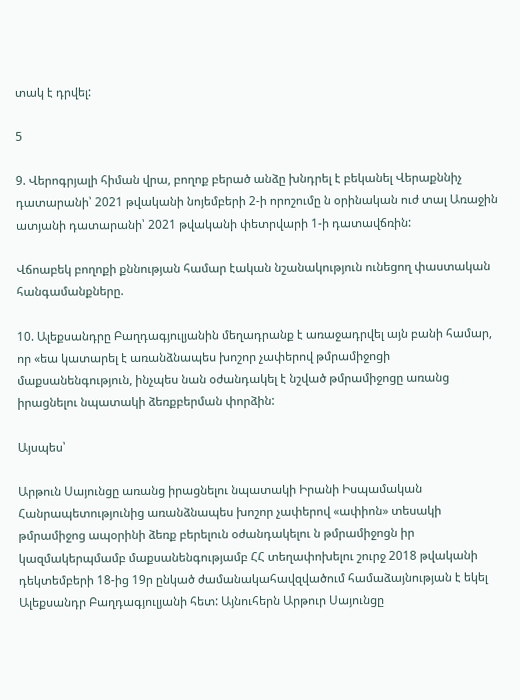տակ է դրվել:

5

9. Վերոգրյալի հիման վրա, բողոք բերած անձը խնդրել է բեկանել Վերաքննիչ դատարանի՝ 2021 թվականի նոյեմբերի 2-ի որոշումը ն օրինական ուժ տալ Առաջին ատյանի դատարանի՝ 2021 թվականի փետրվարի 1-ի դատավճռին:

Վճոաբեկ բողոքի քննության համար էական նշանակություն ունեցող փաստական հանգամանքները.

10. Ալեքսանդրը Բաղդագյուլյանին մեղադրանք է առաջադրվել այն բանի համար, որ «եա կատարել է առանձնապես խոշոր չափերով թմրամիջոցի մաքսանենգություն, ինչպես նան օժանդակել է նշված թմրամիջոցը առանց իրացնելու նպատակի ձեռքբերման փորձին:

Այսպես՝

Արթուն Սայունցը առանց իրացնելու նպատակի Իրանի Իսպամական Հանրապետությունից առանձնապես խոշոր չափերով «ափիոն» տեսակի թմրամիջոց ապօրինի ձեռք բերելուն օժանդակելու ն թմրամիջոցն իր կազմակերպմամբ մաքսանենգությամբ ՀՀ տեղափոխելու շուրջ 2018 թվականի դեկտեմբերի 18-ից 19ր ընկած ժամանակահավզվածում համաձայնության է եկել Ալեքսանդր Բաղդագյուլյանի հետ: Այնուհերն Արթուր Սայունցը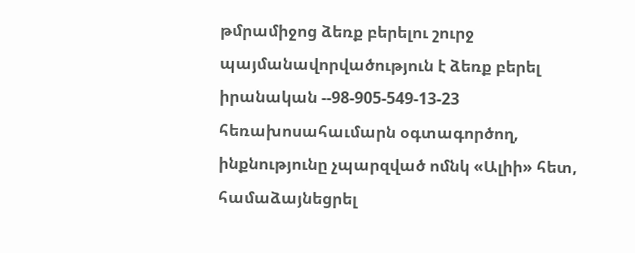թմրամիջոց ձեռք բերելու շուրջ պայմանավորվածություն է ձեռք բերել իրանական --98-905-549-13-23 հեռախոսահաւմարն օգտագործող, ինքնությունը չպարզված ոմնկ «Ալիի» հետ, համաձայնեցրել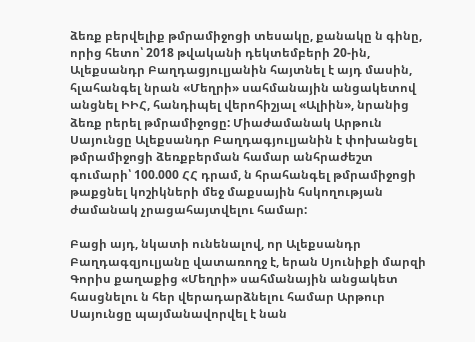ձեռք բերվելիք թմրամիջոցի տեսակը, քանակը ն գինը, որից հետո՝ 2018 թվականի դեկտեմբերի 20-ին, Ալեքսանդր Բաղդացյուլյանին հայտնել է այդ մասին, հլահանգել նրան «Մեղրի» սահմանային անցակետով անցնել ԻԻՀ, հանդիպել վերոհիշյալ «Ալիին», նրանից ձեռք րերել թմրամիջոցը: Միաժամանակ Արթուն Սայունցը Ալեքսանդր Բաղդագյուլյանին է փոխանցել թմրամիջոցի ձեռքբերման համար անհրաժեշտ գումարի՝ 100.000 ՀՀ դրամ, ն հրահանգել թմրամիջոցի թաքցնել կոշիկների մեջ մաքսային հսկողության ժամանակ չրացահայտվելու համար:

Բացի այդ, նկատի ունենալով, որ Ալեքսանդր Բաղդագզյուլյանը վատառողջ է, երան Սյունիքի մարզի Գորիս քաղաքից «Մեղրի» սահմանային անցակետ հասցնելու ն հեր վերադարձնելու համար Արթուր Սայունցը պայմանավորվել է նան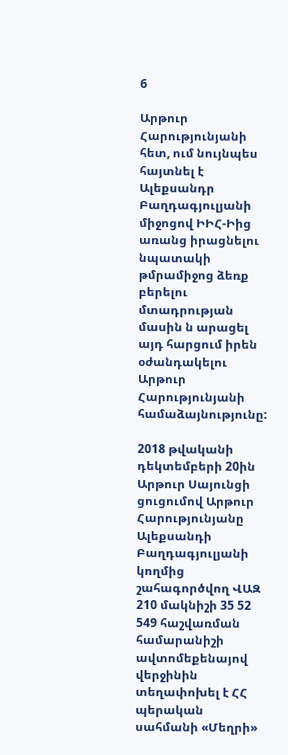6

Արթուր Հարությունյանի հետ, ում նույնպես հայտնել է Ալեքսանդր Բաղդագյուլյանի միջոցով ԻԻՀ-Իից առանց իրացնելու նպատակի թմրամիջոց ձեռք բերելու մտադրության մասին ն արացել այդ հարցում իրեն օժանդակելու Արթուր Հարությունյանի համաձայնությունը:

2018 թվականի դեկտեմբերի 20ին Արթուր Սայունցի ցուցումով Արթուր Հարությունյանը Ալեքսանդի Բաղդագյուլյանի կողմից շահագործվող ՎԱԶ 210 մակնիշի 35 52 549 հաշվառման համարանիշի ավտոմեքենայով վերջինին տեղափոխել է ՀՀ պերական սահմանի «Մեղրի»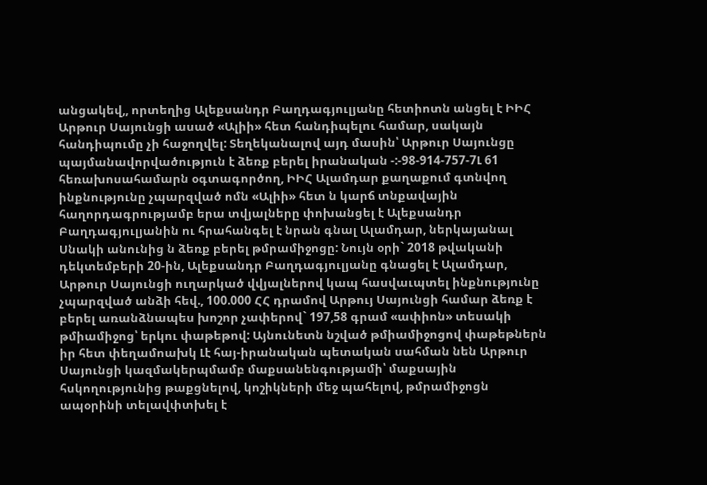անցակեվ,, որտեղից Ալեքսանդր Բաղդագյուլյանը հետիոտն անցել է ԻԻՀ Արթուր Սայունցի ասած «Ալիի» հետ հանդիպելու համար, սակայն հանդիպումը չի հաջողվել: Տեղեկանալով այդ մասին՝ Արթուր Սայունցը պայմանավորվածություն է ձեռք բերել իրանական -:-98-914-757-7Լ 61 հեռախոսահամարն օգտագործող, ԻԻՀ Ալամդար քաղաքում գտնվող ինքնությունը չպարզված ոմն «Ալիի» հետ ն կարճ տնքավային հաղորդագրությամբ երա տվյալները փոխանցել է Ալեքսանդր Բաղդագյուլյանին ու հրահանգել է նրան գնալ Ալամդար, ներկայանալ Սնակի անունից ն ձեռք բերել թմրամիջոցը: Նույն օրի` 2018 թվականի դեկտեմբերի 20-ին, Ալեքսանդր Բաղդագյուլյանը գնացել է Ալամդար, Արթուր Սայունցի ուղարկած վվյալներով կապ հասվաւպտել ինքնությունը չպարզված անձի հեվ., 100.000 ՀՀ դրամով Արթույ Սայունցի համար ձեռք է բերել առանձնապես խոշոր չափերով` 197,58 գրամ «ափիոն» տեսակի թմիամիջոց՝ երկու փաթեթով: Այնունետն նշված թմիամիջոցով փաթեթներն իր հետ փեղամոախկ Լէ հայ-իրանական պետական սահման նեն Արթուր Սայունցի կազմակերպմամբ մաքսանենգությամի՝ մաքսային հսկողությունից թաքցնելով, կոշիկների մեջ պահելով, թմրամիջոցն ապօրինի տելավփտխել է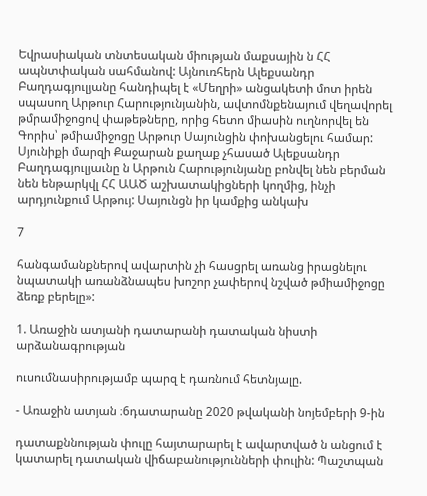Եվրասիական տնտեսական միության մաքսային ն ՀՀ ապնտփական սահմանով: Այնուռհերն Ալեքսանդր Բաղդագյուլյանը հանդիպել է «Մեղրի» անցակետի մոտ իրեն սպասող Արթուր Հարությունյանին, ավտոմնքենայում վեղավորել թմրամիջոցով փաթեթները, որից հետո միասին ուղնորվել են Գորիս՝ թմիամիջոցը Արթուր Սայունցին փոխանցելու համար: Սյունիքի մարզի Քաջարան քաղաք չհասած Ալեքսանդր Բաղդագյուլյաւնը ն Արթուն Հարությունյանը բոնվել նեն բերման նեն ենթարկվլ ՀՀ ԱԱԾ աշխատակիցների կողմից, ինչի արդյունքում Արթույ: Սայունցն իր կամքից անկախ

7

հանգամանքներով ավարտին չի հասցրել առանց իրացնելու նպատակի առանձնապես խոշոր չափերով նշված թմիամիջոցը ձեռք բերելը»:

1. Առաջին ատյանի դատարանի դատական նիստի արձանագրության

ուսումնասիրությամբ պարզ է դառնում հետնյալը.

- Առաջին ատյան ։6դատարանը 2020 թվականի նոյեմբերի 9-ին

դատաքննության փուլը հայտարարել է ավարտված ն անցում է կատարել դատական վիճաբանությունների փուլին: Պաշտպան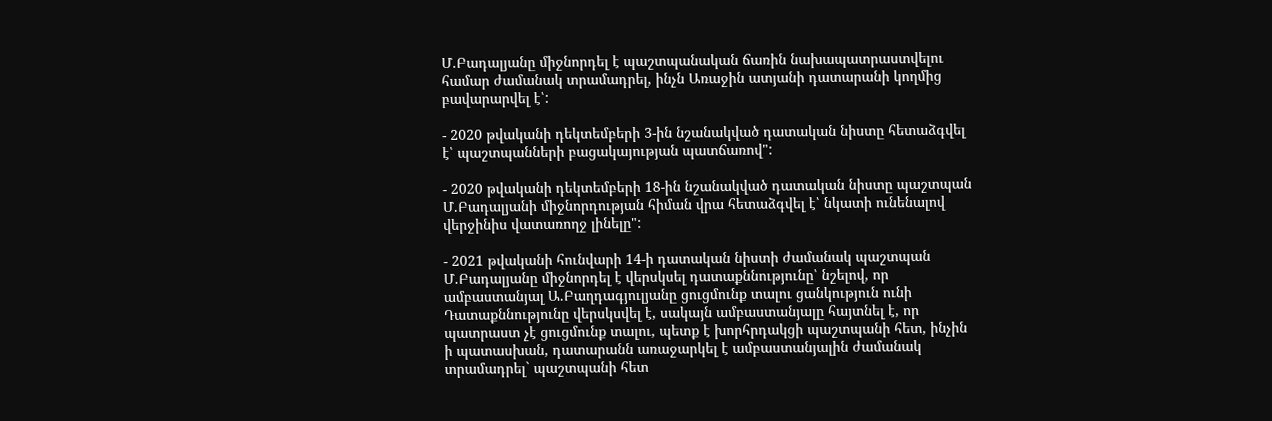Մ.Բադալյանը միջնորդել է պաշտպանական ճառին նախապատրաստվելու համար ժամանակ տրամադրել, ինչն Առաջին ատյանի դատարանի կողմից բավարարվել է՝:

- 2020 թվականի դեկտեմբերի 3-ին նշանակված դատական նիստը հետաձգվել է՝ պաշտպանների բացակայության պատճառով":

- 2020 թվականի դեկտեմբերի 18-ին նշանակված դատական նիստը պաշտպան Մ.Բադալյանի միջնորդության հիման վրա հետաձգվել է՝ նկատի ունենալով վերջինիս վատառողջ լինելը":

- 2021 թվականի հունվարի 14-ի դատական նիստի ժամանակ պաշտպան Մ.Բադալյանը միջնորդել է վերսկսել դատաքննությունը՝ նշելով, որ ամբաստանյալ Ա.Բաղդագյուլյանը ցուցմունք տալու ցանկություն ունի Դատաքննությունը վերսկսվել է, սակայն ամբաստանյալը հայտնել է, որ պատրաստ չէ ցուցմունք տալու, պետք է խորհրդակցի պաշտպանի հետ, ինչին ի պատասխան, դատարանն առաջարկել է ամբաստանյալին ժամանակ տրամադրել` պաշտպանի հետ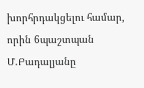խորհրդակցելու համար, որին 6պաշտպան Մ.Բադալյանը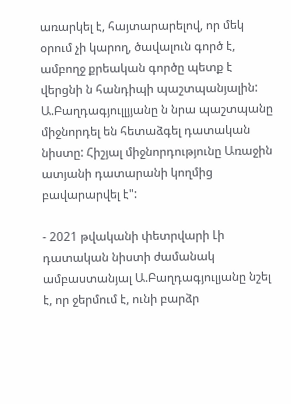առարկել է, հայտարարելով, որ մեկ օրում չի կարող, ծավալուն գործ է, ամբողջ քրեական գործը պետք է վերցնի ն հանդիպի պաշտպանյալին: Ա.Բաղդագյուլլյյանը ն նրա պաշտպանը միջնորդել են հետաձգել դատական նիստը: Հիշյալ միջնորդությունը Առաջին ատյանի դատարանի կողմից բավարարվել է":

- 2021 թվականի փետրվարի Լի դատական նիստի ժամանակ ամբաստանյալ Ա.Բաղդագյուլյանը նշել է, որ ջերմում է, ունի բարձր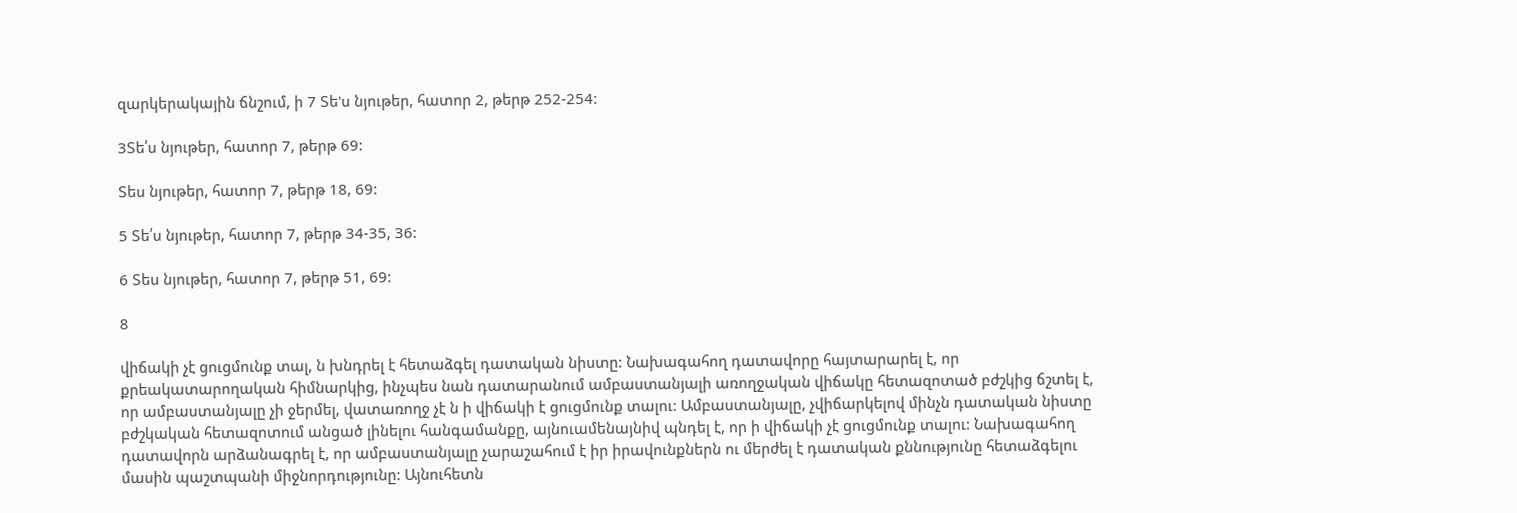զարկերակային ճնշում, ի 7 Տե'ս նյութեր, հատոր 2, թերթ 252-254:

3Տե՛ս նյութեր, հատոր 7, թերթ 69:

Տես նյութեր, հատոր 7, թերթ 18, 69:

5 Տե՛ս նյութեր, հատոր 7, թերթ 34-35, 36:

6 Տես նյութեր, հատոր 7, թերթ 51, 69:

8

վիճակի չէ ցուցմունք տալ, ն խնդրել է հետաձգել դատական նիստը: Նախագահող դատավորը հայտարարել է, որ քրեակատարողական հիմնարկից, ինչպես նան դատարանում ամբաստանյալի առողջական վիճակը հետազոտած բժշկից ճշտել է, որ ամբաստանյալը չի ջերմել, վատառողջ չէ ն ի վիճակի է ցուցմունք տալու: Ամբաստանյալը, չվիճարկելով մինչն դատական նիստը բժշկական հետազոտում անցած լինելու հանգամանքը, այնուամենայնիվ պնդել է, որ ի վիճակի չէ ցուցմունք տալու: Նախագահող դատավորն արձանագրել է, որ ամբաստանյալը չարաշահում է իր իրավունքներն ու մերժել է դատական քննությունը հետաձգելու մասին պաշտպանի միջնորդությունը: Այնուհետն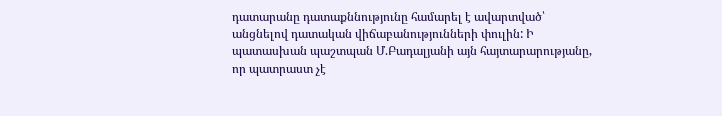դատարանը դատաքննությունը համարել է ավարտված՝ անցնելով դատական վիճաբանությունների փուլին: Ի պատասխան պաշտպան Մ.Բադալյանի այն հայտարարությանը, որ պատրաստ չէ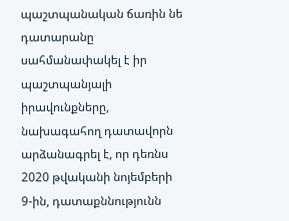պաշտպանական ճառին նե դատարանը սահմանափակել է իր պաշտպանյալի իրավունքները, նախագահող դատավորն արձանագրել է, որ դեռնս 2020 թվականի նոյեմբերի 9-ին, դատաքննությունն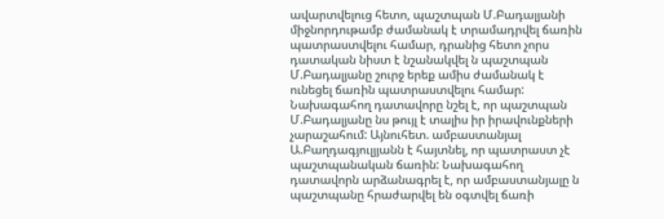ավարտվելուց հետո, պաշտպան Մ.Բադալյանի միջնորդութամբ ժամանակ է տրամադրվել ճառին պատրաստվելու համար, դրանից հետո չորս դատական նիստ է նշանակվել ն պաշտպան Մ.Բադալյանը շուրջ երեք ամիս ժամանակ է ունեցել ճառին պատրաստվելու համար: Նախագահող դատավորը նշել է, որ պաշտպան Մ.Բադալյանը նս թույլ է տալիս իր իրավունքների չարաշահում: Այնուհետ. ամբաստանյալ Ա.Բաղդագյուլյյանն է հայտնել, որ պատրաստ չէ պաշտպանական ճառին: Նախագահող դատավորն արձանագրել է, որ ամբաստանյալը ն պաշտպանը հրաժարվել են օգտվել ճառի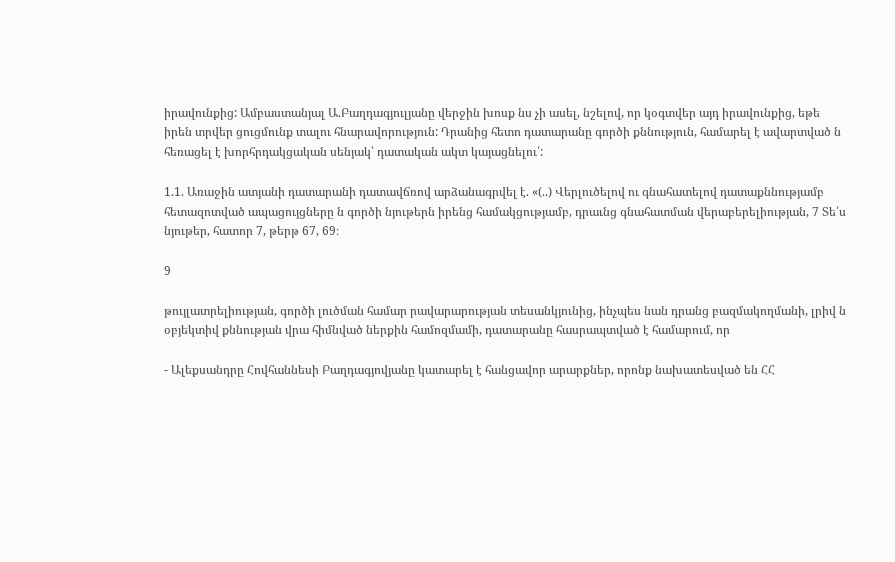իրավունքից: Ամբաստանյալ Ա.Բաղդագյուլյանը վերջին խոսք նս չի ասել, նշելով, որ կօգտվեր այդ իրավունքից, եթե իրեն տրվեր ցուցմունք տալու հնարավորություն: Դրանից հետո դատարանը գործի քննություն, համարել է ավարտված ն հեռացել է խորհրդակցական սենյակ՝ դատական ակտ կայացնելու՛:

1.1. Առաջին ատյանի դատարանի դատավճռով արձանագրվել է. «(..) Վերլուծելով ու գնահատելով դատաքննությամբ հետազոտված ապացույցները ն գործի նյութերն իրենց համակցությամբ, դրաւնց գնահատման վերաբերելիության, 7 Տե՛ս նյութեր, հատոր 7, թերթ 67, 69։

9

թույլատրելիության, գործի լուծման համար րավարարության տեսանկյունից, ինչպես նան դրանց բազմակողմանի, լրիվ ն օբյեկտիվ քննության վրա հիմնված ներքին համոզմամի, դատարանը հասրապտված է համարում, որ

- Ալեքսանդրը Հովհաննեսի Բաղդագյովյանը կատարել է հանցավոր արարքներ, որոնք նախատեսված են ՀՀ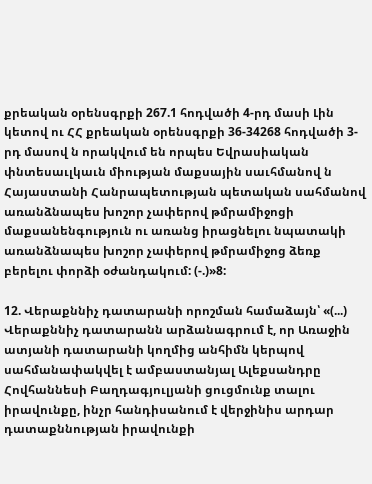քրեական օրենսգրքի 267.1 հոդվածի 4-րդ մասի Լին կետով ու ՀՀ քրեական օրենսգրքի 36-34268 հոդվածի 3-րդ մասով ն որակվում են որպես Եվրասիական փնտեսաւլկաւն միության մաքսային սաւհմանով ն Հայաստանի Հանրապետության պետական սահմանով առանձնապես խոշոր չափերով թմրամիջոցի մաքսանենգություն ու առանց իրացնելու նպատակի առանձնապես խոշոր չափերով թմրամիջոց ձեռք բերելու փորձի օժանդակում: (-.)»8:

12. Վերաքննիչ դատարանի որոշման համաձայն՝ «(...) Վերաքննիչ դատարանն արձանագրում է, որ Առաջին ատյանի դատարանի կողմից անհիմն կերպով սահմանափակվել է ամբաստանյալ Ալեքսանդրը Հովհաննեսի Բաղդագյուլյանի ցուցմունք տալու իրավունքը, ինչր հանդիսանում է վերջինիս արդար դատաքննության իրավունքի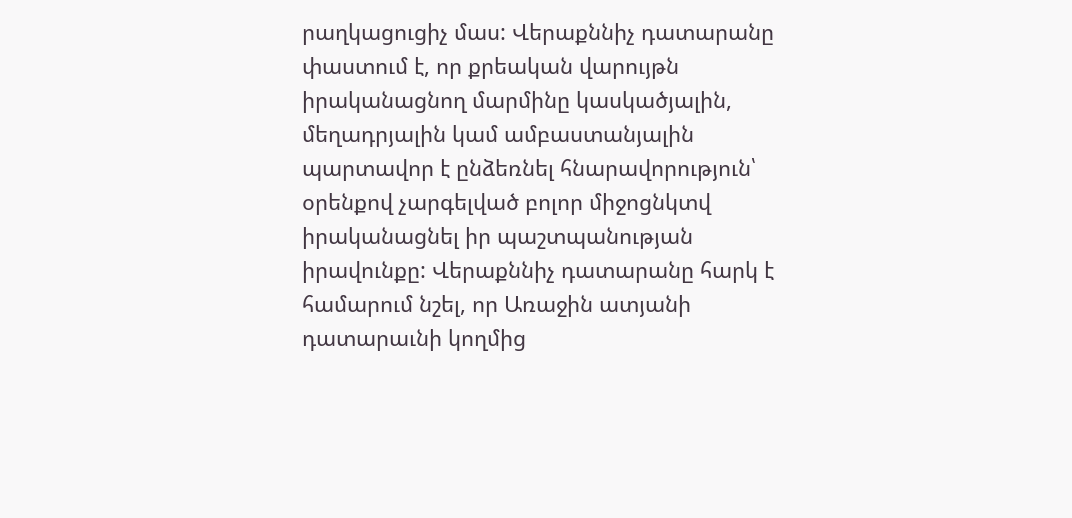րաղկացուցիչ մաս: Վերաքննիչ դատարանը փաստում է, որ քրեական վարույթն իրականացնող մարմինը կասկածյալին, մեղադրյալին կամ ամբաստանյալին պարտավոր է ընձեռնել հնարավորություն՝ օրենքով չարգելված բոլոր միջոցնկտվ իրականացնել իր պաշտպանության իրավունքը: Վերաքննիչ դատարանը հարկ է համարում նշել, որ Առաջին ատյանի դատարաւնի կողմից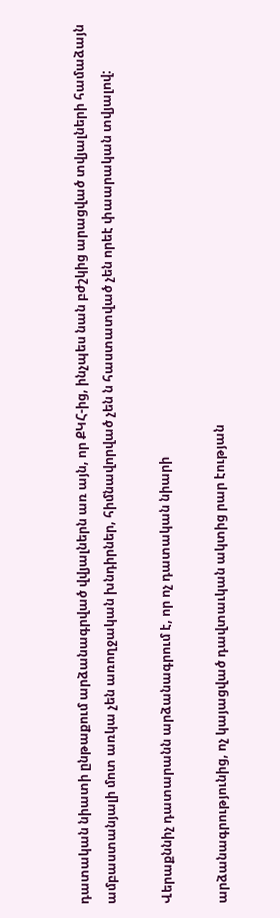դատական նիատի ընթաքում արձանագրված վվյալներն առ այն, որ ՔԿՀ-ից, ինչպես նան բժշկից արացված տվյալների համաձայն ամբաստանյալի մոտ առկա չեն առողջական խնդիրներ, հիմնավորված չեն ն հաստատված չեն որեէ փաարական տվյալով:

Վերաքննիչ դատարանն արձանագրում է, որ ոչ դատական նիարի

արձանագրությունից, ոչ կայացված դավտաւկան ակտից րար էության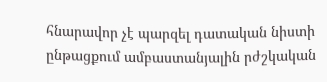հնարավոր չէ պարզել դատական նիստի ընթացքում ամբաստանյալին րժշկական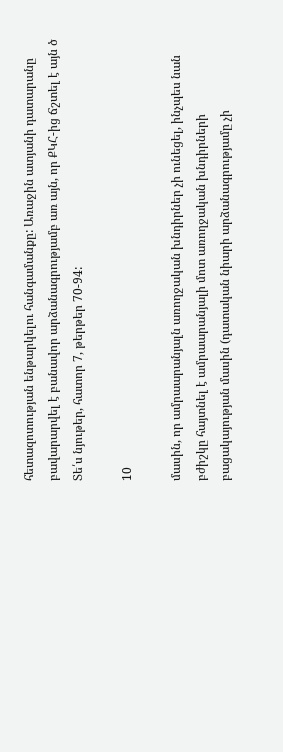հետազոտության ենթարկելու հանգամանքը: Առաջին ատյանի դատարանը բավարարվել է բանավոր արձանագրությամբ առ այն, որ ՔԿՀ-ից ճշտել է այն ծ Տե՛ս նյութեր, հատոր 7, թերթեր 70-94:

10

մասին, որ ամրաարանյալն առողջական խնդիրներ չի ունեցել, ինչպես նան բժիշկը հայտնել է ամրաարանյալի մոտ առողջական խնդիրների բացակայության մասին (դատական նիարի արձանագրությամը չի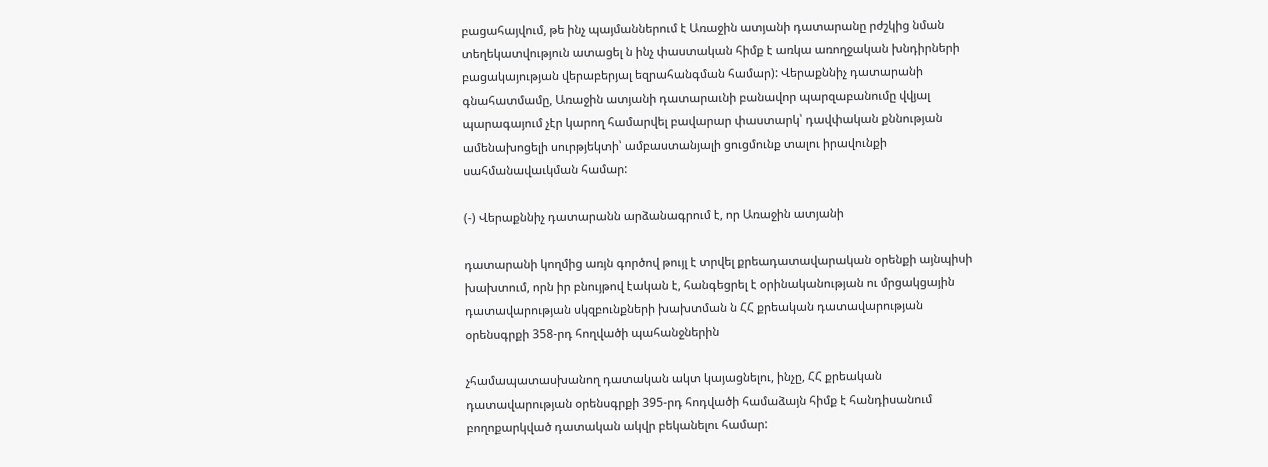բացահայվում, թե ինչ պայմաններում է Առաջին ատյանի դատարանը րժշկից նման տեղեկատվություն ատացել ն ինչ փաստական հիմք է առկա առողջական խնդիրների բացակայության վերաբերյալ եզրահանգման համար): Վերաքննիչ դատարանի գնահատմամը, Առաջին ատյանի դատարաւնի բանավոր պարզաբանումը վվյալ պարագայում չէր կարող համարվել բավարար փաստարկ՝ դավփական քննության ամենախոցելի սուրթյեկտի՝ ամբաստանյալի ցուցմունք տալու իրավունքի սահմանավաւկման համար:

(-) Վերաքննիչ դատարանն արձանագրում է, որ Առաջին ատյանի

դատարանի կողմից առյն գործով թույլ է տրվել քրեադատավարական օրենքի այնպիսի խախտում, որն իր բնույթով էական է, հանգեցրել է օրինականության ու մրցակցային դատավարության սկզբունքների խախտման ն ՀՀ քրեական դատավարության օրենսգրքի 358-րդ հողվածի պահանջներին

չհամապատասխանող դատական ակտ կայացնելու, ինչը, ՀՀ քրեական դատավարության օրենսգրքի 395-րդ հոդվածի համաձայն հիմք է հանդիսանում բողոքարկված դատական ակվր բեկանելու համար: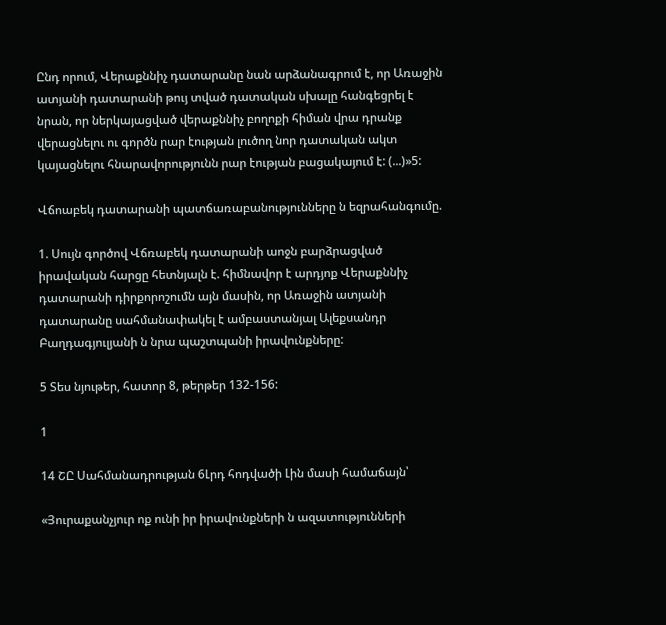Ընդ որում, Վերաքննիչ դատարանը նան արձանագրում է, որ Առաջին ատյանի դատարանի թույ տված դատական սխալը հանգեցրել է նրան, որ ներկայացված վերաքննիչ բողոքի հիման վրա դրանք վերացնելու ու գործն րար էության լուծող նոր դատական ակտ կայացնելու հնարավորությունն րար էության բացակայում է: (...)»5:

Վճոաբեկ դատարանի պատճառաբանությունները ն եզրահանգումը.

1. Սույն գործով Վճռաբեկ դատարանի աոջն բարձրացված իրավական հարցը հետնյալն է. հիմնավոր է արդյոք Վերաքննիչ դատարանի դիրքորոշումն այն մասին, որ Առաջին ատյանի դատարանը սահմանափակել է ամբաստանյալ Ալեքսանդր Բաղդագյուլյանի ն նրա պաշտպանի իրավունքները:

5 Տես նյութեր, հատոր 8, թերթեր 132-156:

1

14 ՇԸ Սահմանադրության 6Լրդ հոդվածի Լին մասի համաճայն՝

«Յուրաքանչյուր ոք ունի իր իրավունքների ն ազատությունների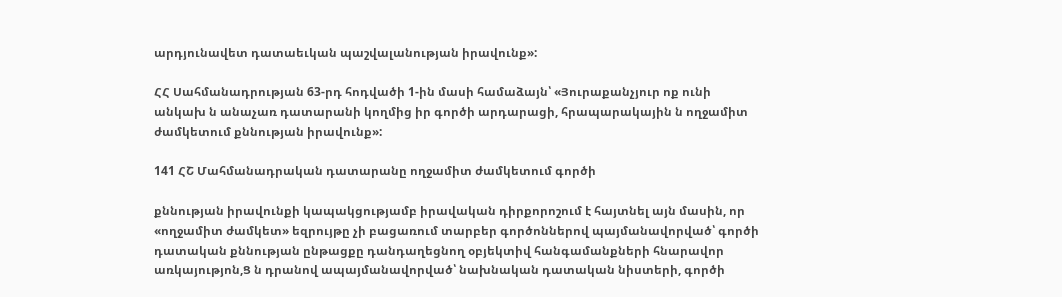արդյունավետ դատաեւկան պաշվալանության իրավունք»:

ՀՀ Սահմանադրության 63-րդ հոդվածի 1-ին մասի համաձայն՝ «Յուրաքանչյուր ոք ունի անկախ ն անաչառ դատարանի կողմից իր գործի արդարացի, հրապարակային ն ողջամիտ ժամկետում քննության իրավունք»:

141 ՀՇ Մահմանադրական դատարանը ողջամիտ ժամկետում գործի

քննության իրավունքի կապակցությամբ իրավական դիրքորոշում է հայտնել այն մասին, որ «ողջամիտ ժամկետ» եզրույթը չի բացառում տարբեր գործոններով պայմանավորված՝ գործի դատական քննության ընթացքը դանդաղեցնող օբյեկտիվ հանգամանքների հնարավոր առկայությոն,Ց ն դրանով ապայմանավորված՝ նախնական դատական նիստերի, գործի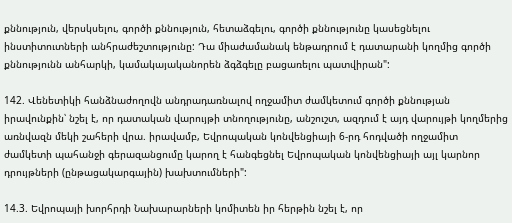քննություն, վերսկսելու, գործի քննություն, հետաձգելու, գործի քննությունը կասեցնելու ինստիտուտների անհրաժեշտությունը: Դա միաժամանակ ենթադրում է դատարանի կողմից գործի քննությունն անհարկի, կամակայականորեն ձգձգելը բացառելու պատվիրան":

142. Վենետիկի հանձնաժողովն անդրադառնալով ողջամիտ ժամկետում գործի քննության իրավունքին՝ նշել է, որ դատական վարույթի տնողությունը, անշուշտ, ազդում է այդ վարույթի կողմերից առնվազն մեկի շահերի վրա. իրավամբ, Եվրոպական կոնվենցիայի 6-րդ հոդվածի ողջամիտ ժամկետի պահանջի գերազանցումը կարող է հանգեցնել Եվրոպական կոնվենցիայի այլ կարնոր դրույթների (ընթացակարգային) խախտումների":

14.3. Եվրոպայի խորհրդի Նախարարների կոմիտեն իր հերթին նշել է, որ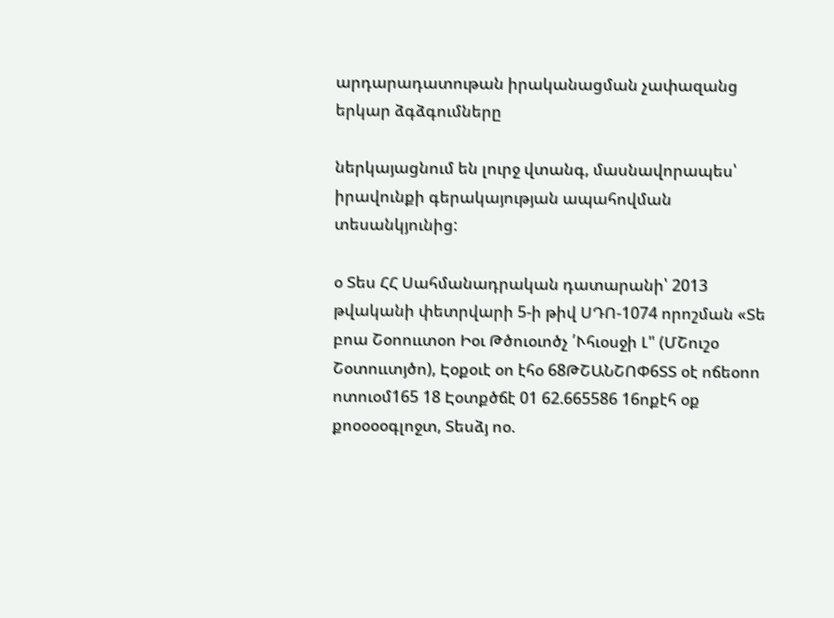արդարադատութան իրականացման չափազանց երկար ձգձգումները

ներկայացնում են լուրջ վտանգ, մասնավորապես՝ իրավունքի գերակայության ապահովման տեսանկյունից:

օ Տես ՀՀ Սահմանադրական դատարանի՝ 2013 թվականի փետրվարի 5-ի թիվ ՍԴՈ-1074 որոշման «Տե բոա Շօոոււտօո Իօւ Թծուօւոծչ ՛Ւհւօսջի Լ" (ՄՇուշօ Շօտոււտյծո), Էօքօւէ օո էհօ 68ԹՇԱՆՇՈՓ6ՏՏ օէ ոճեօոո ոտուօմ165 18 Էօտքծճէ 01 62.665586 16ոքէհ օք քոօօօօգլոջտ, Տեսձյ ոօ.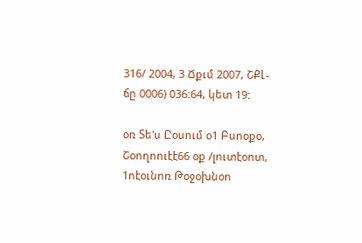316/ 2004, 3 Ճքւմ 2007, ՇՔԼ- ճը 0006) 036:64, կետ 19:

օռ Տե'ս Ըօսում օ1 Բսոօքօ, Շօողոուէէ66 օք /լուտէօոտ, 1ոէօւնոռ Թօջօխնօո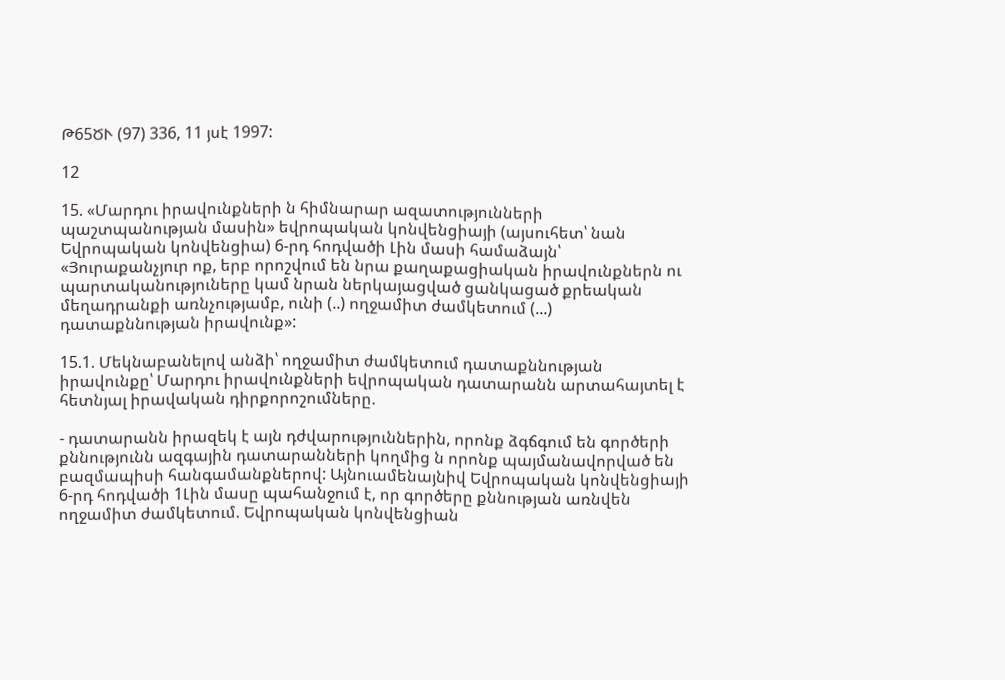Թ65ԾՒ (97) 336, 11 յսէ 1997:

12

15. «Մարդու իրավունքների ն հիմնարար ազատությունների պաշտպանության մասին» եվրոպական կոնվենցիայի (այսուհետ՝ նան Եվրոպական կոնվենցիա) 6-րդ հոդվածի Լին մասի համաձայն՝ «Յուրաքանչյուր ոք, երբ որոշվում են նրա քաղաքացիական իրավունքներն ու պարտականություները կամ նրան ներկայացված ցանկացած քրեական մեղադրանքի առնչությամբ, ունի (..) ողջամիտ ժամկետում (...) դատաքննության իրավունք»:

15.1. Մեկնաբանելով անձի՝ ողջամիտ ժամկետում դատաքննության իրավունքը՝ Մարդու իրավունքների եվրոպական դատարանն արտահայտել է հետնյալ իրավական դիրքորոշումները.

- դատարանն իրազեկ է այն դժվարություններին, որոնք ձգճգում են գործերի քննությունն ազգային դատարանների կողմից ն որոնք պայմանավորված են բազմապիսի հանգամանքներով: Այնուամենայնիվ Եվրոպական կոնվենցիայի 6-րդ հոդվածի 1Լին մասը պահանջում է, որ գործերը քննության առնվեն ողջամիտ ժամկետում. Եվրոպական կոնվենցիան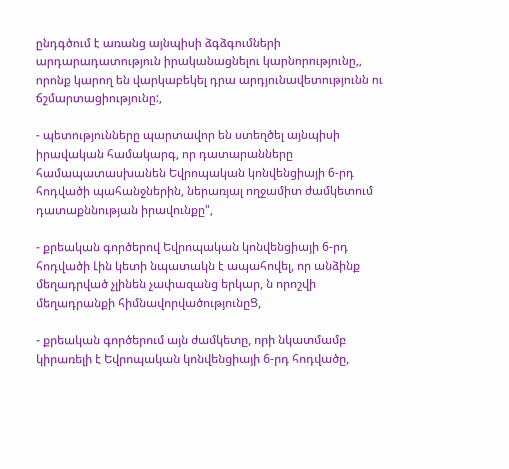ընդգծում է առանց այնպիսի ձգձգումների արդարադատություն իրականացնելու կարնորությունը,, որոնք կարող են վարկաբեկել դրա արդյունավետությունն ու ճշմարտացիությունը:,

- պետությունները պարտավոր են ստեղծել այնպիսի իրավական համակարգ, որ դատարանները համապատասխանեն Եվրոպական կոնվենցիայի 6-րդ հոդվածի պահանջներին, ներառյալ ողջամիտ ժամկետում դատաքննության իրավունքը",

- քրեական գործերով Եվրոպական կոնվենցիայի 6-րդ հոդվածի Լին կետի նպատակն է ապահովել, որ անձինք մեղադրված չլինեն չափազանց երկար, ն որոշվի մեղադրանքի հիմնավորվածությունըՑ,

- քրեական գործերում այն ժամկետը, որի նկատմամբ կիրառելի է Եվրոպական կոնվենցիայի 6-րդ հոդվածը,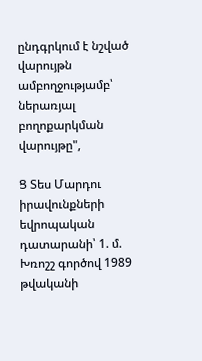ընդգրկում է նշված վարույթն ամբողջությամբ՝ ներառյալ բողոքարկման վարույթը",

Ց Տես Մարդու իրավունքների եվրոպական դատարանի՝ 1. մ. Խռոշշ գործով 1989 թվականի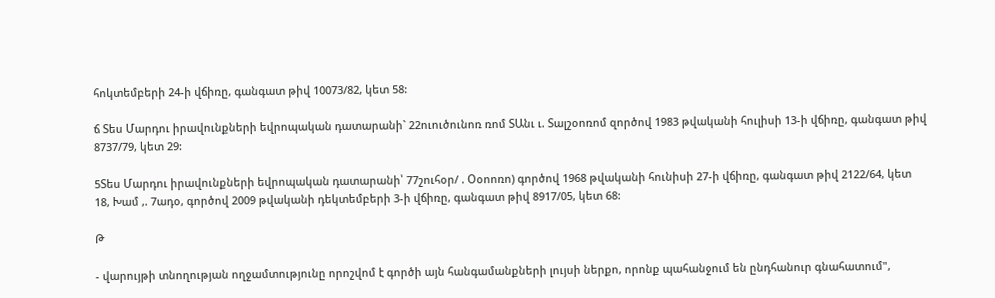հոկտեմբերի 24-ի վճիռը, գանգատ թիվ 10073/82, կետ 58:

ճ Տես Մարդու իրավունքների եվրոպական դատարանի` 22ուուծունոռ ռոմ ՏԱնւ ւ. Տալշօոռոմ զործով 1983 թվականի հուլիսի 13-ի վճիռը, գանգատ թիվ 8737/79, կետ 29:

5Տես Մարդու իրավունքների եվրոպական դատարանի՝ 77շուհօր/ . Օօոոռո) գործով 1968 թվականի հունիսի 27-ի վճիռը, գանգատ թիվ 2122/64, կետ 18, Խամ ,. 7ադօ, գործով 2009 թվականի դեկտեմբերի 3-ի վճիռը, գանգատ թիվ 8917/05, կետ 68:

Թ

- վարույթի տնողության ողջամտությունը որոշվոմ է գործի այն հանգամանքների լույսի ներքո, որոնք պահանջում են ընդհանուր գնահատում",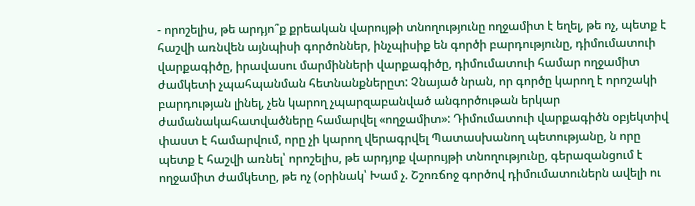- որոշելիս, թե արդյո՞ք քրեական վարույթի տնողությունը ողջամիտ է եղել, թե ոչ, պետք է հաշվի առնվեն այնպիսի գործոններ, ինչպիսիք են գործի բարդությունը, դիմումատուի վարքագիծը, իրավասու մարմինների վարքագիծը, դիմումատուի համար ողջամիտ ժամկետի չպահպանման հետնանքներըտ: Չնայած նրան, որ գործը կարող է որոշակի բարդության լինել, չեն կարող չպարզաբանված անգործութան երկար ժամանակահատվածները համարվել «ողջամիտ»: Դիմումատուի վարքագիծն օբյեկտիվ փաստ է համարվում, որը չի կարող վերագրվել Պատասխանող պետությանը, ն որը պետք է հաշվի առնել՝ որոշելիս, թե արդյոք վարույթի տնողությունը, գերազանցում է ողջամիտ ժամկետը, թե ոչ (օրինակ՝ Խամ չ. Շշոռճոջ գործով դիմումատուներն ավելի ու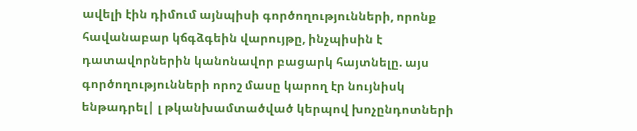ավելի էին դիմում այնպիսի գործողությունների, որոնք հավանաբար կճգձգեին վարույթը, ինչպիսին է դատավորներին կանոնավոր բացարկ հայտնելը. այս գործողությունների որոշ մասը կարող էր նույնիսկ ենթադրել| լ թկանխամտածված կերպով խոչընդոտների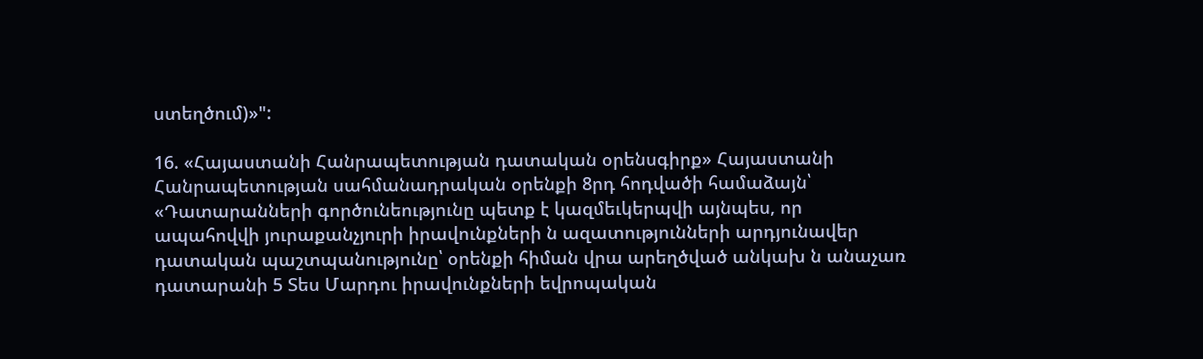ստեղծում)»":

16. «Հայաստանի Հանրապետության դատական օրենսգիրք» Հայաստանի Հանրապետության սահմանադրական օրենքի 8րդ հոդվածի համաձայն՝ «Դատարանների գործունեությունը պետք է կազմեւկերպվի այնպես, որ ապահովվի յուրաքանչյուրի իրավունքների ն ազատությունների արդյունավեր դատական պաշտպանությունը՝ օրենքի հիման վրա արեղծված անկախ ն անաչառ դատարանի 5 Տես Մարդու իրավունքների եվրոպական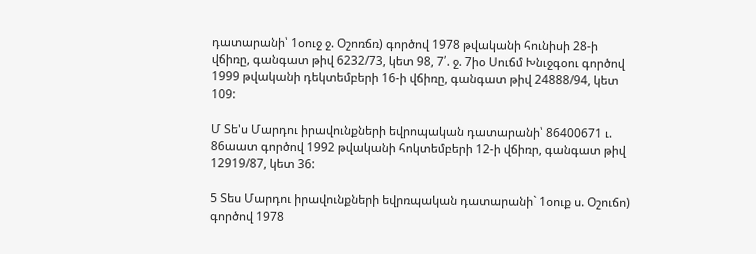դատարանի՝ 1օուջ ջ. Օշոռճռ) գործով 1978 թվականի հունիսի 28-ի վճիռը, գանգատ թիվ 6232/73, կետ 98, 7՛. ջ. 7իօ Սուճմ Խնւջգօու գործով 1999 թվականի դեկտեմբերի 16-ի վճիռը, գանգատ թիվ 24888/94, կետ 109:

Մ Տե'ս Մարդու իրավունքների եվրոպական դատարանի՝ 86400671 ւ. 86աատ գործով 1992 թվականի հոկտեմբերի 12-ի վճիռր, գանգատ թիվ 12919/87, կետ 36:

5 Տես Մարդու իրավունքների եվրռպական դատարանի` 1օուք ս. Օշուճո) գործով 1978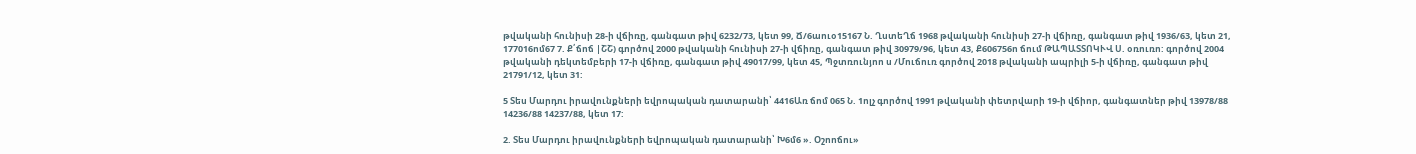թվականի հունիսի 28-ի վճիռը, գանգատ թիվ 6232/73, կետ 99, Ճ/6աուօ15167 Ն. ՂստեՂճ 1968 թվականի հունիսի 27-ի վճիռը, գանգատ թիվ 1936/63, կետ 21, 177016ոմ67 7. Ք՛ճոճ |ՇՇ) գործով 2000 թվականի հունիսի 27-ի վճիռը, գանգատ թիվ 30979/96, կետ 43, Ք606756ո ճում ԹԱՊԱՏՏՈԿՒՎ Ս. օռուռո: գործով 2004 թվականի դեկտեմբերի 17-ի վճիռը, գանգատ թիվ 49017/99, կետ 45, Պջտռունյոո ս /Մուճուռ գործով 2018 թվականի ապրիլի 5-ի վճիռը, գանգատ թիվ 21791/12, կետ 31:

5 Տես Մարդու իրավունքների եվրոպական դատարանի՝ 4416Առ ճոմ 065 Ն. 1ոլչ գործով 1991 թվականի փետրվարի 19-ի վճիոր, գանգատներ թիվ 13978/88 14236/88 14237/88, կետ 17:

2. Տես Մարդու իրավունքների եվրոպական դատարանի՝ Խ6մ6 ». Օշոոճու»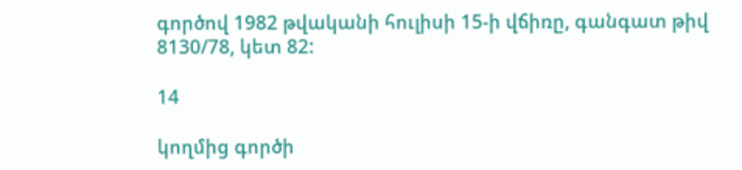գործով 1982 թվականի հուլիսի 15-ի վճիռը, գանգատ թիվ 8130/78, կետ 82:

14

կողմից գործի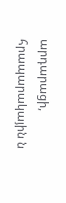արդարացի, հրապարակային ն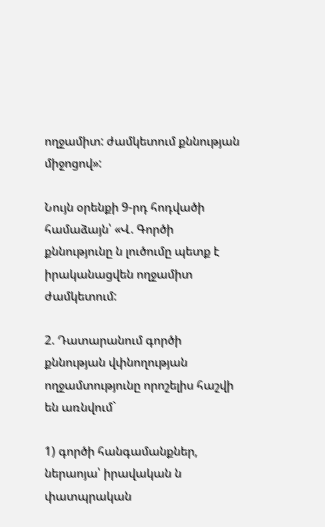ողջամիտ: ժամկետում քննության միջոցով»:

Նույն օրենքի 9-րդ հոդվածի համաձայն՝ «Վ. Գործի քննությունը ն լուծումը պետք է իրականացվեն ողջամիտ ժամկետում:

2. Դատարանում գործի քննության վփնողության ողջամտությունը որոշելիս հաշվի են առնվում`

1) գործի հանգամանքներ, ներաոյա՝ իրավական ն փատպրական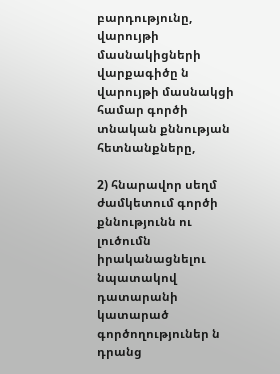բարդությունը, վարույթի մասնակիցների վարքագիծը ն վարույթի մասնակցի համար գործի տնական քննության հետնանքները,

2) հնարավոր սեղմ ժամկետում գործի քննությունն ու լուծումն իրականացնելու նպատակով դատարանի կատարած գործողություներ ն դրանց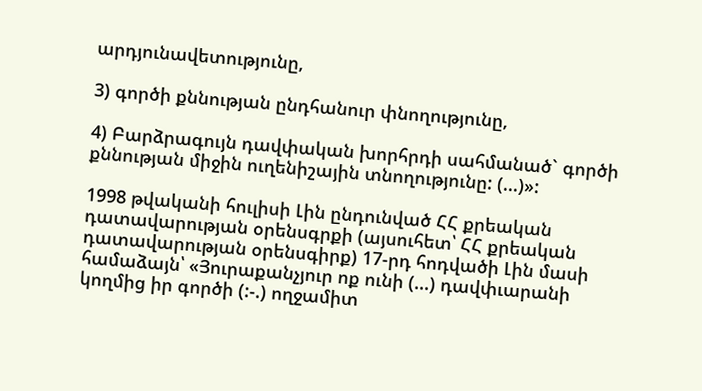արդյունավետությունը,

3) գործի քննության ընդհանուր փնողությունը,

4) Բարձրագույն դավփական խորհրդի սահմանած` գործի քննության միջին ուղենիշային տնողությունը: (...)»:

1998 թվականի հուլիսի Լին ընդունված ՀՀ քրեական դատավարության օրենսգրքի (այսուհետ՝ ՀՀ քրեական դատավարության օրենսգիրք) 17-րդ հոդվածի Լին մասի համաձայն՝ «Յուրաքանչյուր ոք ունի (...) դավփւարանի կողմից իր գործի (:-.) ողջամիտ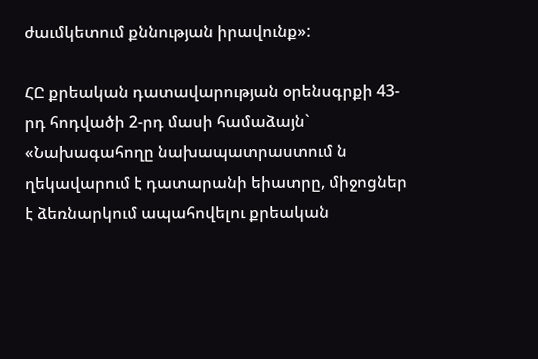ժաւմկետում քննության իրավունք»:

ՀԸ քրեական դատավարության օրենսգրքի 43-րդ հոդվածի 2-րդ մասի համաձայն` «Նախագահողը նախապատրաստում ն ղեկավարում է դատարանի եիատրը, միջոցներ է ձեռնարկում ապահովելու քրեական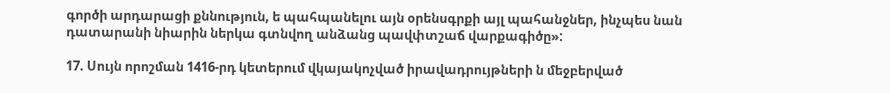գործի արդարացի քննություն, ե պահպանելու այն օրենսգրքի այլ պահանջներ, ինչպես նան դատարանի նիարին ներկա գտնվող անձանց պավփտշաճ վարքագիծը»:

17. Սույն որոշման 1416-րդ կետերում վկայակոչված իրավադրույթների ն մեջբերված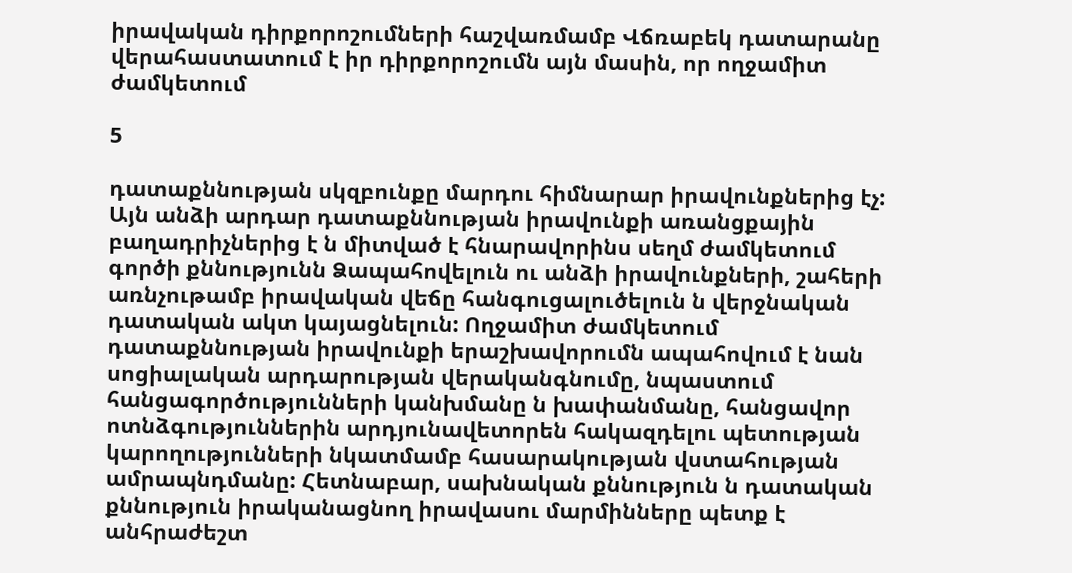իրավական դիրքորոշումների հաշվառմամբ Վճռաբեկ դատարանը վերահաստատում է իր դիրքորոշումն այն մասին, որ ողջամիտ ժամկետում

5

դատաքննության սկզբունքը մարդու հիմնարար իրավունքներից էչ: Այն անձի արդար դատաքննության իրավունքի առանցքային բաղադրիչներից է ն միտված է հնարավորինս սեղմ ժամկետում գործի քննությունն Ձապահովելուն ու անձի իրավունքների, շահերի առնչութամբ իրավական վեճը հանգուցալուծելուն ն վերջնական դատական ակտ կայացնելուն: Ողջամիտ ժամկետում դատաքննության իրավունքի երաշխավորումն ապահովում է նան սոցիալական արդարության վերականգնումը, նպաստում հանցագործությունների կանխմանը ն խափանմանը, հանցավոր ոտնձգություններին արդյունավետորեն հակազդելու պետության կարողությունների նկատմամբ հասարակության վստահության ամրապնդմանը: Հետնաբար, սախնական քննություն ն դատական քննություն իրականացնող իրավասու մարմինները պետք է անհրաժեշտ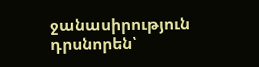ջանասիրություն դրսնորեն՝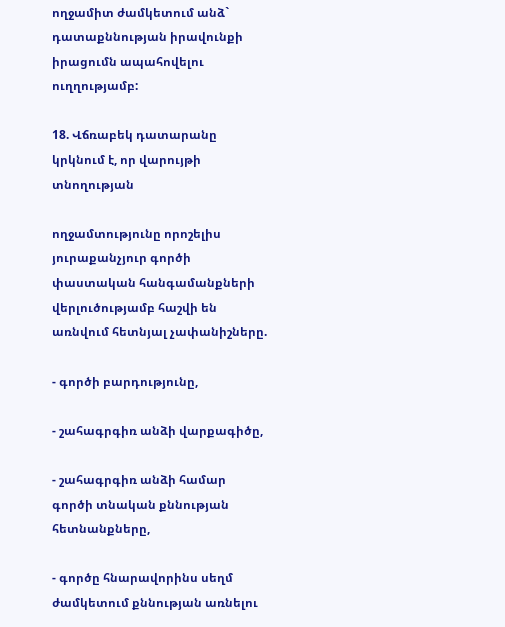ողջամիտ ժամկետում անձ` դատաքննության իրավունքի իրացումն ապահովելու ուղղությամբ:

18. Վճռաբեկ դատարանը կրկնում է, որ վարույթի տնողության

ողջամտությունը որոշելիս յուրաքանչյուր գործի փաստական հանգամանքների վերլուծությամբ հաշվի են առնվում հետնյալ չափանիշները.

- գործի բարդությունը,

- շահագրգիռ անձի վարքագիծը,

- շահագրգիռ անձի համար գործի տնական քննության հետնանքները,

- գործը հնարավորինս սեղմ ժամկետում քննության առնելու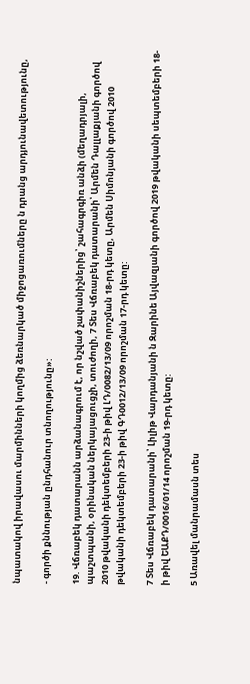նպատակով իրավասու մարմինների կողմից ձեռնարկած միջոցառումները ն դրանց արդյունավետությունը,

- գործի քննության ընդհանուր տնողությունը»:

19. Վճռաբեկ դատարանն արձանագրում է, որ նշված չափանիշներից՝ շահագրգիռ անձի (մեղադրյալի, պաշտպանի, օրինական ներկայացուցչի, տուժողի, 7 Տես Վճռաբեկ դատարանի՝ Արմեն Դալլաքյանի գործով 2010 թվականի դեկտեմբերի 23-ի թիվ ԼԴ/0082/13/09 որոշման 18-րդ կետը, Արմեն Սիմոնյանի գործով 2010 թվականի դեկտեմբերի 23-ի թիվ ԳԴ0012/13/09 որոշման 17-րդ կետը:

7 Տես Վճռաբեկ դատարանի՝ Լիլիթ Վարդանյանի ն Զարինե Այվազյանի գործով 2019 թվականի սեպտեմբերի 18-ի թիվ ԵԱՔԴ/0016/01/14 որոշման 19-րդ կետը:

5 Առավել մանրամասն տես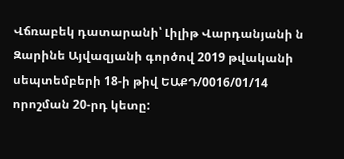Վճռաբեկ դատարանի՝ Լիլիթ Վարդանյանի ն Զարինե Այվազյանի գործով 2019 թվականի սեպտեմբերի 18-ի թիվ ԵԱՔԴ/0016/01/14 որոշման 20-րդ կետը: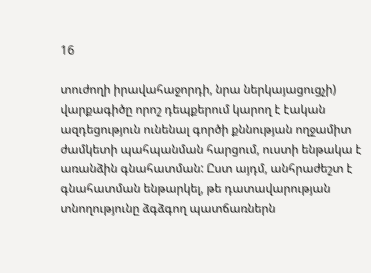16

տուժողի իրավահաջորդի, նրա ներկայացուցչի) վարքագիծը որոշ դեպքերում կարող է էական ազդեցություն ունենալ գործի քննության ողջամիտ ժամկետի պահպանման հարցում, ուստի ենթակա է առանձին գնահատման: Ըստ այդմ, անհրաժեշտ է գնահատման ենթարկել, թե դատավարության տնողությունը ձգձգող պատճառներն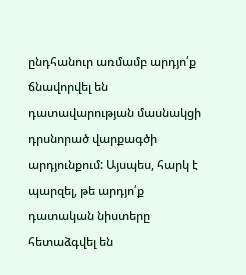ընդհանուր առմամբ արդյո՛ք ճնավորվել են դատավարության մասնակցի դրսնորած վարքագծի արդյունքում: Այսպես, հարկ է պարզել, թե արդյո՛ք դատական նիստերը հետաձգվել են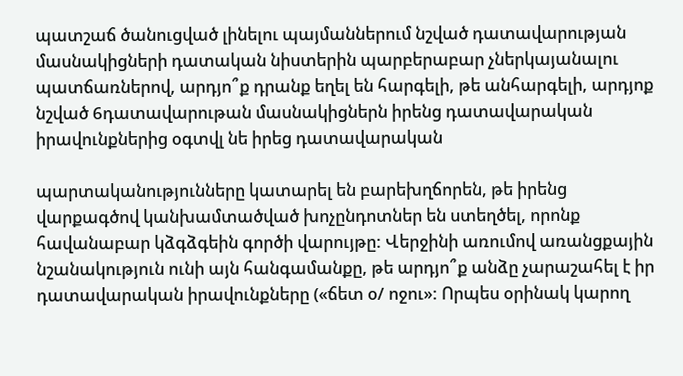պատշաճ ծանուցված լինելու պայմաններում նշված դատավարության մասնակիցների դատական նիստերին պարբերաբար չներկայանալու պատճառներով, արդյո՞ք դրանք եղել են հարգելի, թե անհարգելի, արդյոք նշված 6դատավարութան մասնակիցներն իրենց դատավարական իրավունքներից օգտվլ նե իրեց դատավարական

պարտականությունները կատարել են բարեխղճորեն, թե իրենց վարքագծով կանխամտածված խոչընդոտներ են ստեղծել, որոնք հավանաբար կձգձգեին գործի վարույթը: Վերջինի առումով առանցքային նշանակություն ունի այն հանգամանքը, թե արդյո՞ք անձը չարաշահել է իր դատավարական իրավունքները («ճետ օ/ ոջու»: Որպես օրինակ կարող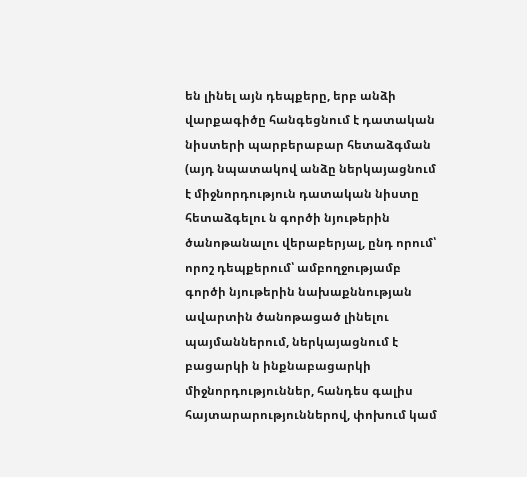են լինել այն դեպքերը, երբ անձի վարքագիծը հանգեցնում է դատական նիստերի պարբերաբար հետաձգման (այդ նպատակով անձը ներկայացնում է միջնորդություն դատական նիստը հետաձգելու ն գործի նյութերին ծանոթանալու վերաբերյալ, ընդ որում՝ որոշ դեպքերում՝ ամբողջությամբ գործի նյութերին նախաքննության ավարտին ծանոթացած լինելու պայմաններում, ներկայացնում է բացարկի ն ինքնաբացարկի միջնորդություններ, հանդես գալիս հայտարարություններով, փոխում կամ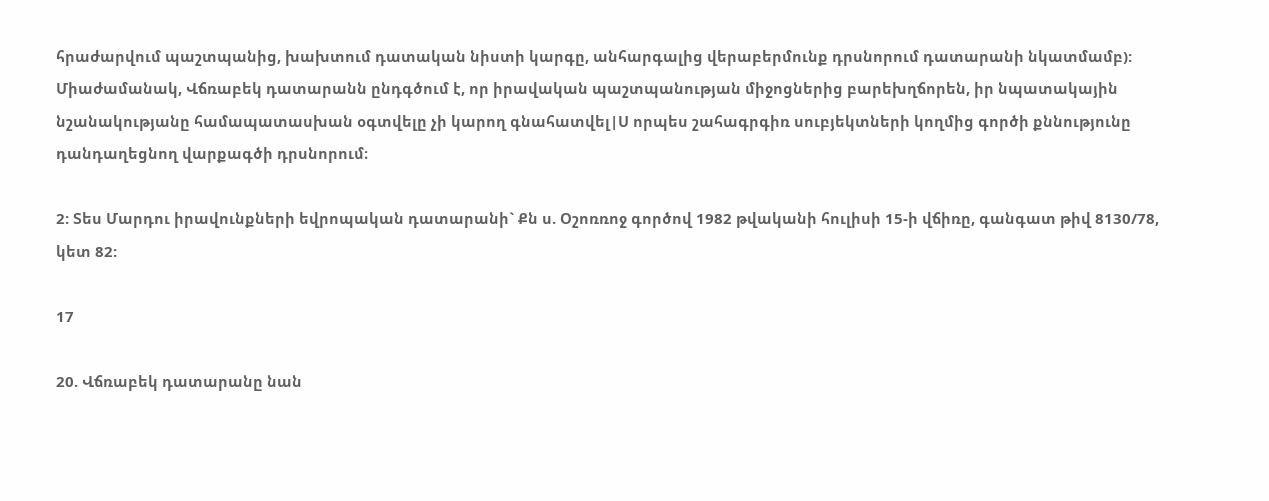հրաժարվում պաշտպանից, խախտում դատական նիստի կարգը, անհարգալից վերաբերմունք դրսնորում դատարանի նկատմամբ): Միաժամանակ, Վճռաբեկ դատարանն ընդգծում է, որ իրավական պաշտպանության միջոցներից բարեխղճորեն, իր նպատակային նշանակությանը համապատասխան օգտվելը չի կարող գնահատվել|Ս որպես շահագրգիռ սուբյեկտների կողմից գործի քննությունը դանդաղեցնող վարքագծի դրսնորում։

2: Տես Մարդու իրավունքների եվրոպական դատարանի` Քն ս. Օշոռռոջ գործով 1982 թվականի հուլիսի 15-ի վճիռը, գանգատ թիվ 8130/78, կետ 82:

17

20. Վճռաբեկ դատարանը նան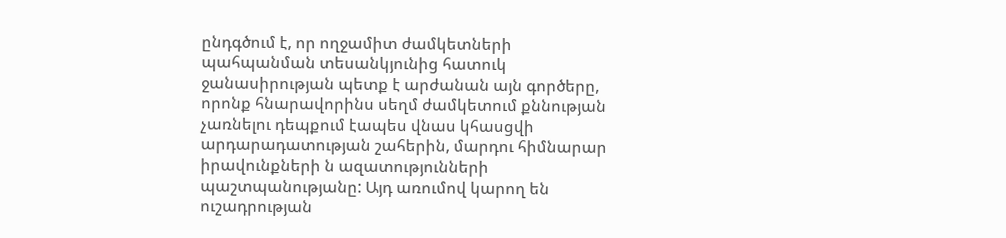ընդգծում է, որ ողջամիտ ժամկետների պահպանման տեսանկյունից հատուկ ջանասիրության պետք է արժանան այն գործերը, որոնք հնարավորինս սեղմ ժամկետում քննության չառնելու դեպքում էապես վնաս կհասցվի արդարադատության շահերին, մարդու հիմնարար իրավունքների ն ազատությունների պաշտպանությանը: Այդ առումով կարող են ուշադրության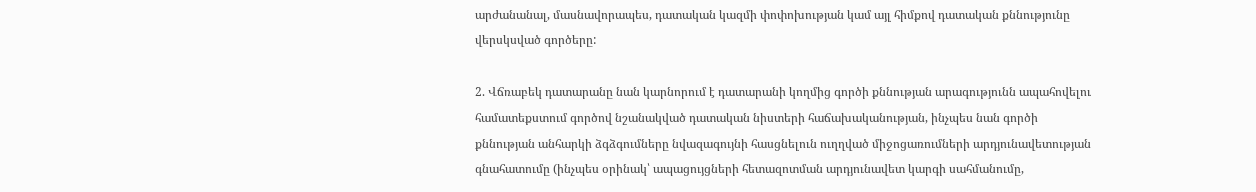արժանանալ, մասնավորապես, դատական կազմի փոփոխության կամ այլ հիմքով դատական քննությունը վերսկսված գործերը:

2. Վճռաբեկ դատարանը նան կարնորում է դատարանի կողմից գործի քննության արագությունն ապահովելու համատեքստում գործով նշանակված դատական նիստերի հաճախականության, ինչպես նան գործի քննության անհարկի ձգձգումները նվազագույնի հասցնելուն ուղղված միջոցառումների արդյունավետության գնահատումը (ինչպես օրինակ՝ ապացույցների հետազոտման արդյունավետ կարգի սահմանումը,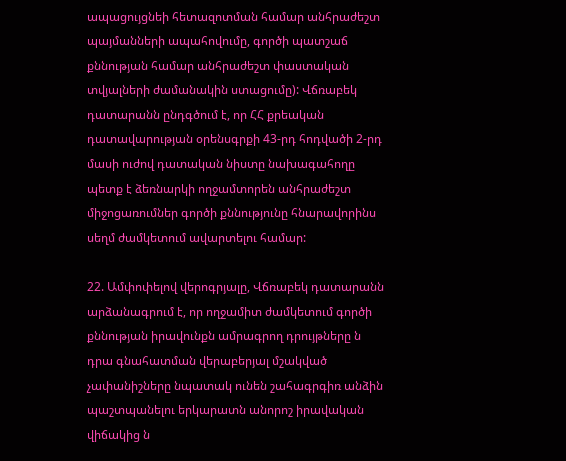ապացույցնեի հետազոտման համար անհրաժեշտ պայմանների ապահովումը, գործի պատշաճ քննության համար անհրաժեշտ փաստական տվյալների ժամանակին ստացումը): Վճռաբեկ դատարանն ընդգծում է, որ ՀՀ քրեական դատավարության օրենսգրքի 43-րդ հոդվածի 2-րդ մասի ուժով դատական նիստը նախագահողը պետք է ձեռնարկի ողջամտորեն անհրաժեշտ միջոցառումներ գործի քննությունը հնարավորինս սեղմ ժամկետում ավարտելու համար:

22. Ամփոփելով վերոգրյալը, Վճռաբեկ դատարանն արձանագրում է, որ ողջամիտ ժամկետում գործի քննության իրավունքն ամրագրող դրույթները ն դրա գնահատման վերաբերյալ մշակված չափանիշները նպատակ ունեն շահագրգիռ անձին պաշտպանելու երկարատն անորոշ իրավական վիճակից ն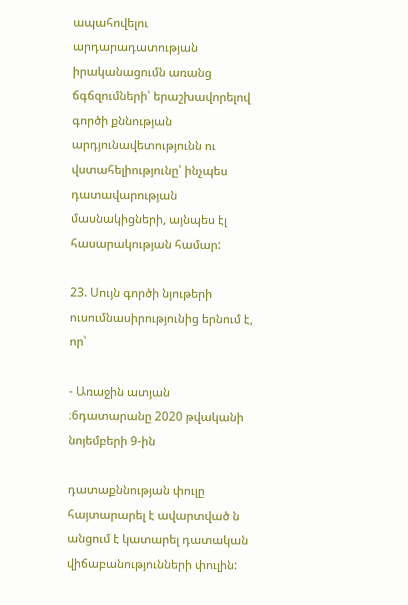ապահովելու արդարադատության իրականացումն առանց ճգճզումների՝ երաշխավորելով գործի քննության արդյունավետությունն ու վստահելիությունը՝ ինչպես դատավարության մասնակիցների, այնպես էլ հասարակության համար:

23. Սույն գործի նյութերի ուսումնասիրությունից երնում է, որ՝

- Առաջին ատյան ։6դատարանը 2020 թվականի նոյեմբերի 9-ին

դատաքննության փուլը հայտարարել է ավարտված ն անցում է կատարել դատական վիճաբանությունների փուլին: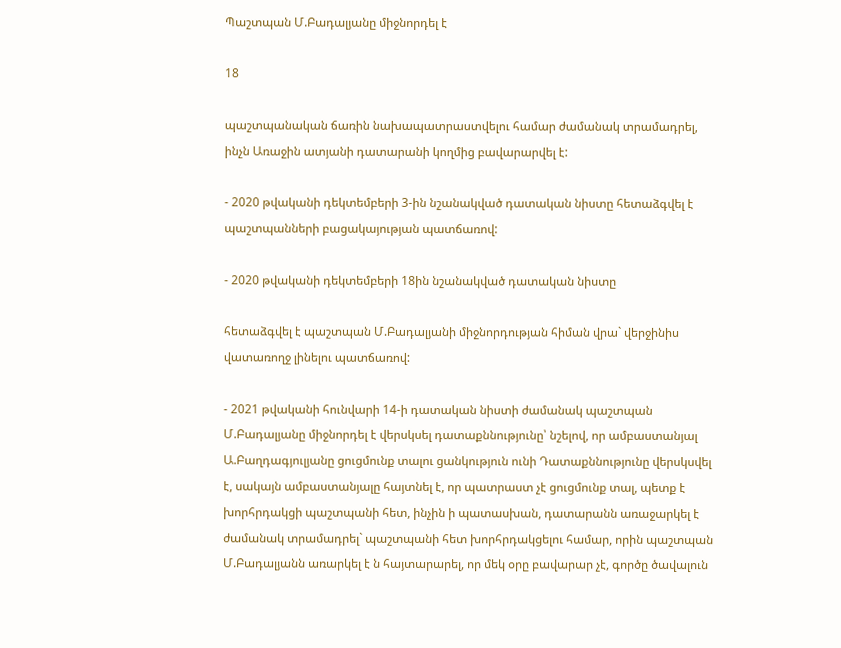Պաշտպան Մ.Բադալյանը միջնորդել է

18

պաշտպանական ճառին նախապատրաստվելու համար ժամանակ տրամադրել, ինչն Առաջին ատյանի դատարանի կողմից բավարարվել է:

- 2020 թվականի դեկտեմբերի 3-ին նշանակված դատական նիստը հետաձգվել է պաշտպանների բացակայության պատճառով:

- 2020 թվականի դեկտեմբերի 18ին նշանակված դատական նիստը

հետաձգվել է պաշտպան Մ.Բադալյանի միջնորդության հիման վրա` վերջինիս վատառողջ լինելու պատճառով:

- 2021 թվականի հունվարի 14-ի դատական նիստի ժամանակ պաշտպան Մ.Բադալյանը միջնորդել է վերսկսել դատաքննությունը՝ նշելով, որ ամբաստանյալ Ա.Բաղդագյուլյանը ցուցմունք տալու ցանկություն ունի Դատաքննությունը վերսկսվել է, սակայն ամբաստանյալը հայտնել է, որ պատրաստ չէ ցուցմունք տալ, պետք է խորհրդակցի պաշտպանի հետ, ինչին ի պատասխան, դատարանն առաջարկել է ժամանակ տրամադրել` պաշտպանի հետ խորհրդակցելու համար, որին պաշտպան Մ.Բադալյանն առարկել է ն հայտարարել, որ մեկ օրը բավարար չէ, գործը ծավալուն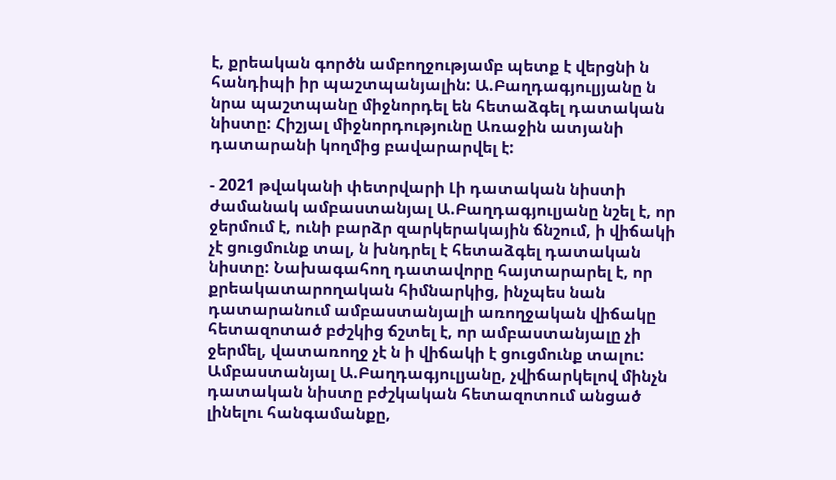է, քրեական գործն ամբողջությամբ պետք է վերցնի ն հանդիպի իր պաշտպանյալին: Ա.Բաղդագյուլյյանը ն նրա պաշտպանը միջնորդել են հետաձգել դատական նիստը: Հիշյալ միջնորդությունը Առաջին ատյանի դատարանի կողմից բավարարվել է:

- 2021 թվականի փետրվարի Լի դատական նիստի ժամանակ ամբաստանյալ Ա.Բաղդագյուլյանը նշել է, որ ջերմում է, ունի բարձր զարկերակային ճնշում, ի վիճակի չէ ցուցմունք տալ, ն խնդրել է հետաձգել դատական նիստը: Նախագահող դատավորը հայտարարել է, որ քրեակատարողական հիմնարկից, ինչպես նան դատարանում ամբաստանյալի առողջական վիճակը հետազոտած բժշկից ճշտել է, որ ամբաստանյալը չի ջերմել, վատառողջ չէ ն ի վիճակի է ցուցմունք տալու: Ամբաստանյալ Ա.Բաղդագյուլյանը, չվիճարկելով մինչն դատական նիստը բժշկական հետազոտում անցած լինելու հանգամանքը,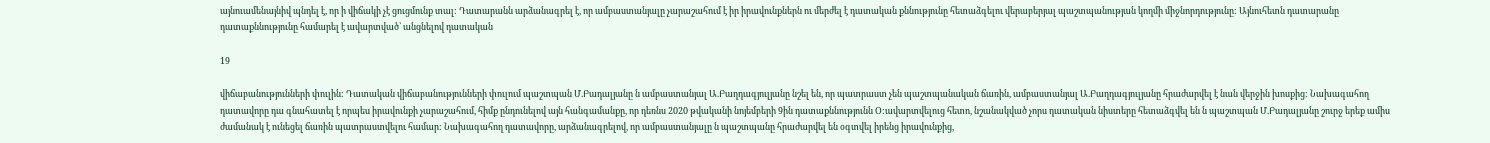այնուամենայնիվ պնդել է, որ ի վիճակի չէ ցուցմունք տալ: Դատարանն արձանագրել է, որ ամբաստանյալը չարաշահում է իր իրավունքներն ու մերժել է դատական քննությունը հետաձգելու վերաբերյալ պաշտպանության կողմի միջնորդությունը: Այնուհետն դատարանը դատաքննությունը համարել է ավարտված՝ անցնելով դատական

19

վիճաբանությունների փուլին: Դատական վիճաբանությունների փուլում պաշտպան Մ.Բադալյանը ն ամբաստանյալ Ա.Բաղդագյուլյանը նշել են, որ պատրաստ չեն պաշտպանական ճառին, ամբաստանյալ Ա.Բաղդագյուլյանը հրաժարվել է նան վերջին խոսքից: Նախագահող դատավորը դա գնահատել է որպես իրավունքի չարաշահում, հիմք ընդունելով այն հանգամանքը, որ դեռնս 2020 թվականի նոյեմբերի 9ին դատաքննությունն Օ:ավարտվելուց հետո, նշանակված չորս դատական նիստերը հետաձգվել են ն պաշտպան Մ.Բադալյանը շուրջ երեք ամիս ժամանակ է ունեցել ճառին պատրաստվելու համար: Նախագահող դատավորը, արձանագրելով, որ ամբաստանյալը ն պաշտպանը հրաժարվել են օգտվել իրենց իրավունքից,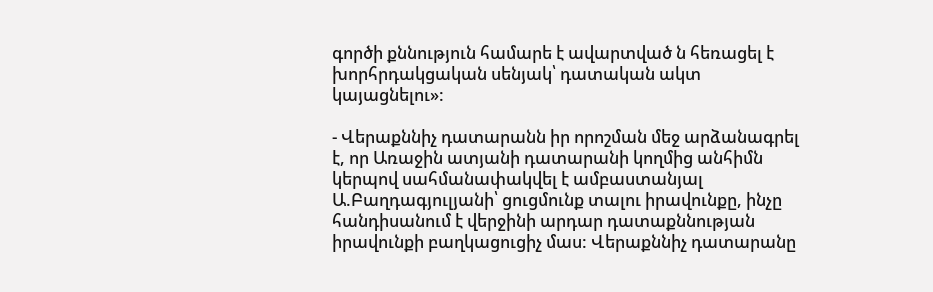գործի քննություն համարե է ավարտված ն հեռացել է խորհրդակցական սենյակ՝ դատական ակտ կայացնելու»:

- Վերաքննիչ դատարանն իր որոշման մեջ արձանագրել է, որ Առաջին ատյանի դատարանի կողմից անհիմն կերպով սահմանափակվել է ամբաստանյալ Ա.Բաղդագյուլյանի՝ ցուցմունք տալու իրավունքը, ինչը հանդիսանում է վերջինի արդար դատաքննության իրավունքի բաղկացուցիչ մաս: Վերաքննիչ դատարանը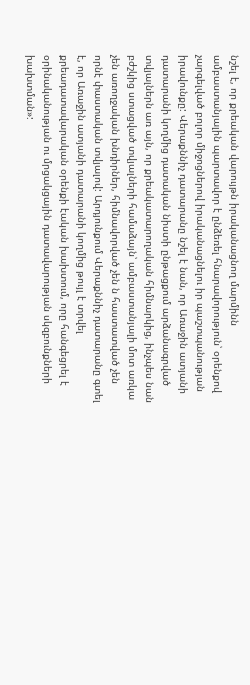նշել է, որ քրեական վարույթն իրականացնող մարմինն ամբաստանյալին պարտավոր է ընձեռել հնարավորություն՝ օրենքով չարգելված բոլոր միջոցներով իրականացնելու իր պաշտպանության իրավունքը: Վերաքննիչ դատարանը նշել է նան, որ Առաջին ատյանի դատարանի կողմից դատական նիստի ընթացքում արձանագրված տվյալներն առ այն, որ քրեակատարողական հիմնարկից, ինչպես նան բժշկից ստացված տվյալների համաձայն՝ ամբաստանյալի մոտ առկա չեն առողջական խնդիրներ, հիմնավորված չեն ն հաստատված չեն որնէ փաստական տվյալով: Արդյունքում Վերաքննիչ դատարանը գտել է, որ Առաջին ատյանի դատարանի կողմից թույլ է տրվել քրեադատավարական օրենքի էական խախտում, որը հանգեցրել է օրինականության ու մրցակցային դատավարության սկզբունքների խախտման»: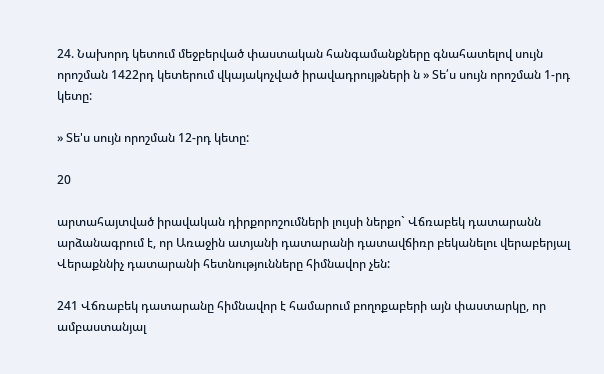24. Նախորդ կետում մեջբերված փաստական հանգամանքները գնահատելով սույն որոշման 1422րդ կետերում վկայակոչված իրավադրույթների ն » Տե՛ս սույն որոշման 1-րդ կետը:

» Տե'ս սույն որոշման 12-րդ կետը:

20

արտահայտված իրավական դիրքորոշումների լույսի ներքո` Վճռաբեկ դատարանն արձանագրում է, որ Առաջին ատյանի դատարանի դատավճիռր բեկանելու վերաբերյալ Վերաքննիչ դատարանի հետնությունները հիմնավոր չեն:

241 Վճռաբեկ դատարանը հիմնավոր է համարում բողոքաբերի այն փաստարկը, որ ամբաստանյալ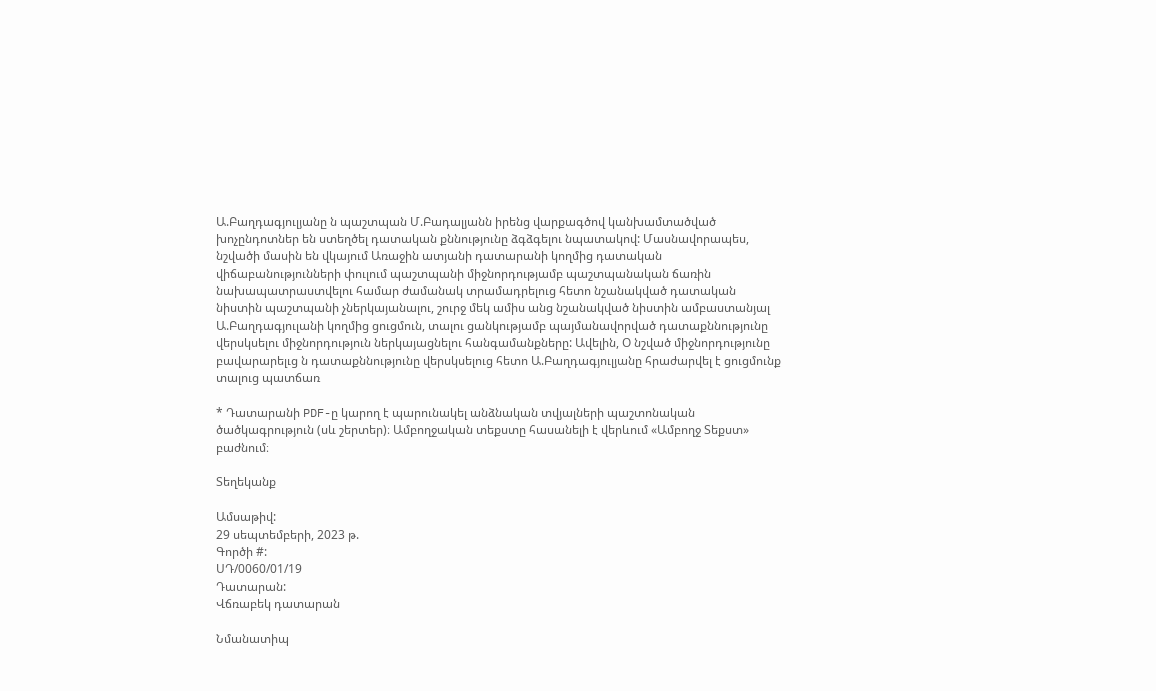Ա.Բաղդագյուլյանը ն պաշտպան Մ.Բադալյանն իրենց վարքագծով կանխամտածված խոչընդոտներ են ստեղծել դատական քննությունը ձգձգելու նպատակով: Մասնավորապես, նշվածի մասին են վկայում Առաջին ատյանի դատարանի կողմից դատական վիճաբանությունների փուլում պաշտպանի միջնորդությամբ պաշտպանական ճառին նախապատրաստվելու համար ժամանակ տրամադրելուց հետո նշանակված դատական նիստին պաշտպանի չներկայանալու, շուրջ մեկ ամիս անց նշանակված նիստին ամբաստանյալ Ա.Բաղդագյուլանի կողմից ցուցմուն, տալու ցանկությամբ պայմանավորված դատաքննությունը վերսկսելու միջնորդություն ներկայացնելու հանգամանքները: Ավելին, Օ նշված միջնորդությունը բավարարելւց ն դատաքննությունը վերսկսելուց հետո Ա.Բաղդագյուլյանը հրաժարվել է ցուցմունք տալուց պատճառ

* Դատարանի PDF-ը կարող է պարունակել անձնական տվյալների պաշտոնական ծածկագրություն (սև շերտեր)։ Ամբողջական տեքստը հասանելի է վերևում «Ամբողջ Տեքստ» բաժնում։

Տեղեկանք

Ամսաթիվ:
29 սեպտեմբերի, 2023 թ.
Գործի #:
ՍԴ/0060/01/19
Դատարան:
Վճռաբեկ դատարան

Նմանատիպ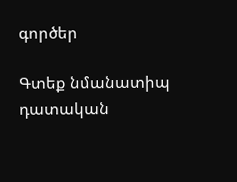գործեր

Գտեք նմանատիպ դատական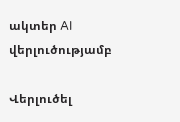ակտեր AI վերլուծությամբ

Վերլուծել